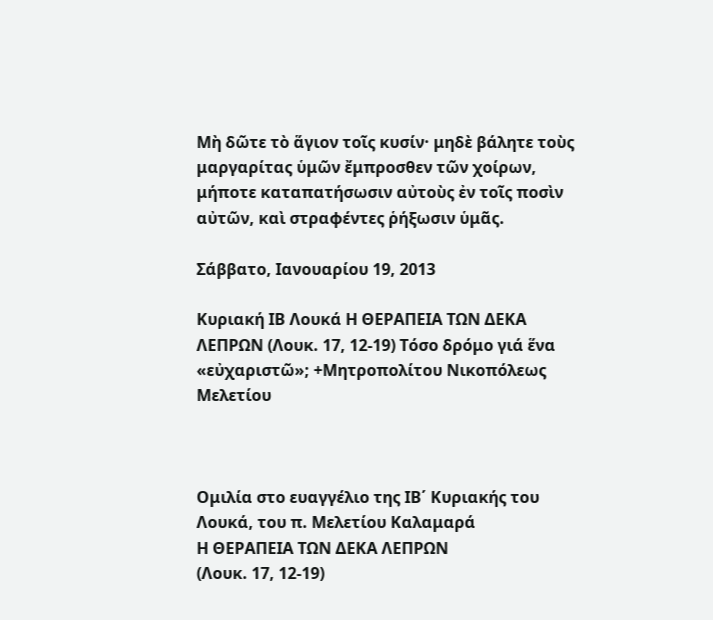Μὴ δῶτε τὸ ἅγιον τοῖς κυσίν· μηδὲ βάλητε τοὺς μαργαρίτας ὑμῶν ἔμπροσθεν τῶν χοίρων, μήποτε καταπατήσωσιν αὐτοὺς ἐν τοῖς ποσὶν αὐτῶν, καὶ στραφέντες ῥήξωσιν ὑμᾶς.

Σάββατο, Ιανουαρίου 19, 2013

Κυριακή ΙΒ Λουκά Η ΘΕΡΑΠΕΙΑ ΤΩΝ ΔΕΚΑ ΛΕΠΡΩΝ (Λουκ. 17, 12-19) Τόσο δρόμο γιά ἕνα «εὐχαριστῶ»; +Μητροπολίτου Νικοπόλεως Μελετίου



Ομιλία στο ευαγγέλιο της ΙΒ΄ Κυριακής του Λουκά, του π. Μελετίου Καλαμαρά
Η ΘΕΡΑΠΕΙΑ ΤΩΝ ΔΕΚΑ ΛΕΠΡΩΝ
(Λουκ. 17, 12-19)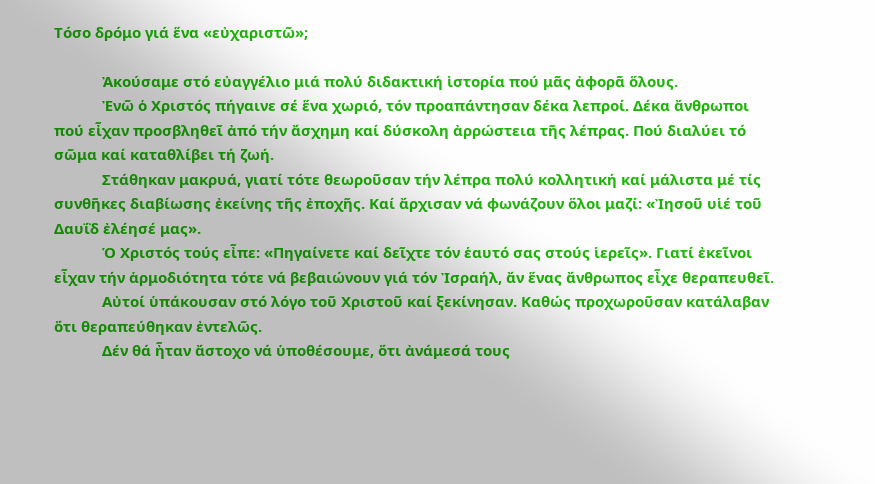Τόσο δρόμο γιά ἕνα «εὐχαριστῶ»;

            Ἀκούσαμε στό εὐαγγέλιο μιά πολύ διδακτική ἱστορία πού μᾶς ἀφορᾶ ὅλους.
            Ἐνῶ ὁ Χριστός πήγαινε σέ ἕνα χωριό, τόν προαπάντησαν δέκα λεπροί. Δέκα ἄνθρωποι πού εἶχαν προσβληθεῖ ἀπό τήν ἄσχημη καί δύσκολη ἀρρώστεια τῆς λέπρας. Πού διαλύει τό σῶμα καί καταθλίβει τή ζωή.
            Στάθηκαν μακρυά, γιατί τότε θεωροῦσαν τήν λέπρα πολύ κολλητική καί μάλιστα μέ τίς συνθῆκες διαβίωσης ἐκείνης τῆς ἐποχῆς. Καί ἄρχισαν νά φωνάζουν ὅλοι μαζί: «Ἰησοῦ υἱέ τοῦ Δαυΐδ ἐλέησέ μας».
            Ὁ Χριστός τούς εἶπε: «Πηγαίνετε καί δεῖχτε τόν ἑαυτό σας στούς ἱερεῖς». Γιατί ἐκεῖνοι εἶχαν τήν ἁρμοδιότητα τότε νά βεβαιώνουν γιά τόν Ἰσραήλ, ἄν ἕνας ἄνθρωπος εἶχε θεραπευθεῖ.
            Αὐτοί ὑπάκουσαν στό λόγο τοῦ Χριστοῦ καί ξεκίνησαν. Καθώς προχωροῦσαν κατάλαβαν ὅτι θεραπεύθηκαν ἐντελῶς.
            Δέν θά ἦταν ἄστοχο νά ὑποθέσουμε, ὅτι ἀνάμεσά τους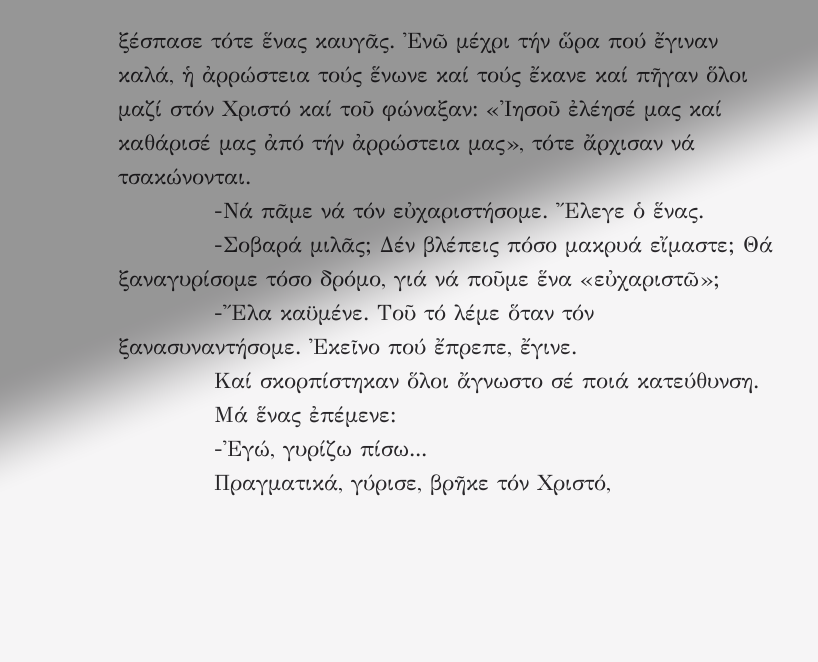ξέσπασε τότε ἕνας καυγᾶς. Ἐνῶ μέχρι τήν ὥρα πού ἔγιναν καλά, ἡ ἀρρώστεια τούς ἕνωνε καί τούς ἔκανε καί πῆγαν ὅλοι μαζί στόν Χριστό καί τοῦ φώναξαν: «Ἰησοῦ ἐλέησέ μας καί καθάρισέ μας ἀπό τήν ἀρρώστεια μας», τότε ἄρχισαν νά τσακώνονται.
            -Νά πᾶμε νά τόν εὐχαριστήσομε. Ἔλεγε ὁ ἕνας.
            -Σοβαρά μιλᾶς; Δέν βλέπεις πόσο μακρυά εἴμαστε; Θά ξαναγυρίσομε τόσο δρόμο, γιά νά ποῦμε ἕνα «εὐχαριστῶ»;
            -Ἔλα καϋμένε. Τοῦ τό λέμε ὅταν τόν ξανασυναντήσομε. Ἐκεῖνο πού ἔπρεπε, ἔγινε.
            Καί σκορπίστηκαν ὅλοι ἄγνωστο σέ ποιά κατεύθυνση.
            Μά ἕνας ἐπέμενε:
            -Ἐγώ, γυρίζω πίσω...
            Πραγματικά, γύρισε, βρῆκε τόν Χριστό,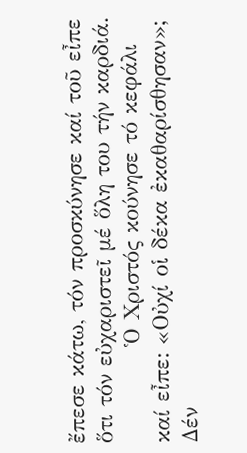ἔπεσε κάτω, τόν προσκύνησε καί τοῦ εἶπε ὅτι τόν εὐχαριστεῖ μέ ὅλη του τήν καρδιά.
            Ὁ Χριστός κούνησε τό κεφάλι καί εἶπε: «Οὐχί οἱ δέκα ἐκαθαρίσθησαν»; Δέν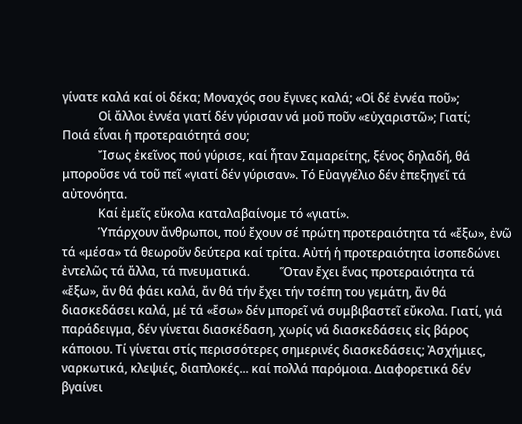γίνατε καλά καί οἱ δέκα; Μοναχός σου ἔγινες καλά; «Οἱ δέ ἐννέα ποῦ»;
            Οἱ ἄλλοι ἐννέα γιατί δέν γύρισαν νά μοῦ ποῦν «εὐχαριστῶ»; Γιατί;
Ποιά εἶναι ἡ προτεραιότητά σου;
            Ἴσως ἐκεῖνος πού γύρισε, καί ἦταν Σαμαρείτης, ξένος δηλαδή, θά μποροῦσε νά τοῦ πεῖ «γιατί δέν γύρισαν». Τό Εὐαγγέλιο δέν ἐπεξηγεῖ τά αὐτονόητα.
            Καί ἐμεῖς εὔκολα καταλαβαίνομε τό «γιατί».
            Ὑπάρχουν ἄνθρωποι, πού ἔχουν σέ πρώτη προτεραιότητα τά «ἔξω», ἐνῶ τά «μέσα» τά θεωροῦν δεύτερα καί τρίτα. Αὐτή ἡ προτεραιότητα ἰσοπεδώνει ἐντελῶς τά ἄλλα, τά πνευματικά.          Ὅταν ἔχει ἕνας προτεραιότητα τά «ἔξω», ἄν θά φάει καλά, ἄν θά τήν ἔχει τήν τσέπη του γεμάτη, ἄν θά διασκεδάσει καλά, μέ τά «ἔσω» δέν μπορεῖ νά συμβιβαστεῖ εὔκολα. Γιατί, γιά παράδειγμα, δέν γίνεται διασκέδαση, χωρίς νά διασκεδάσεις εἰς βάρος κάποιου. Τί γίνεται στίς περισσότερες σημερινές διασκεδάσεις; Ἀσχήμιες, ναρκωτικά, κλεψιές, διαπλοκές... καί πολλά παρόμοια. Διαφορετικά δέν βγαίνει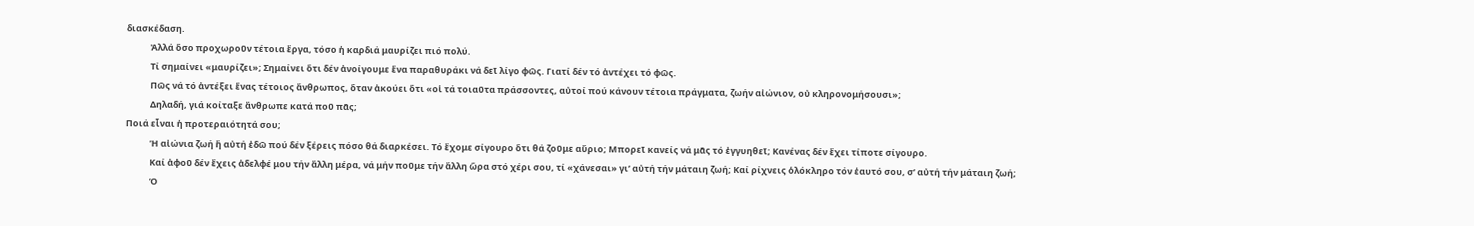διασκέδαση.
            Ἀλλά ὅσο προχωροῦν τέτοια ἔργα, τόσο ἡ καρδιά μαυρίζει πιό πολύ.
            Τί σημαίνει «μαυρίζει»; Σημαίνει ὅτι δέν ἀνοίγουμε ἕνα παραθυράκι νά δεῖ λίγο φῶς. Γιατί δέν τό ἀντέχει τό φῶς.
            Πῶς νά τό ἀντέξει ἕνας τέτοιος ἄνθρωπος, ὅταν ἀκούει ὅτι «οἱ τά τοιαῦτα πράσσοντες, αὐτοί πού κάνουν τέτοια πράγματα, ζωήν αἰώνιον, οὐ κληρονομήσουσι»;
            Δηλαδή, γιά κοίταξε ἄνθρωπε κατά ποῦ πᾶς;
Ποιά εἶναι ἡ προτεραιότητά σου;
            Ἡ αἰώνια ζωή ἤ αὐτή ἐδῶ πού δέν ξέρεις πόσο θά διαρκέσει. Τό ἔχομε σίγουρο ὅτι θά ζοῦμε αὔριο; Μπορεῖ κανείς νά μᾶς τό ἐγγυηθεῖ; Κανένας δέν ἔχει τίποτε σίγουρο.
            Καί ἀφοῦ δέν ἔχεις ἀδελφέ μου τήν ἄλλη μέρα, νά μήν ποῦμε τήν ἄλλη ὥρα στό χέρι σου, τί «χάνεσαι» γι’ αὐτή τήν μάταιη ζωή; Καί ρίχνεις ὁλόκληρο τόν ἑαυτό σου, σ’ αὐτή τήν μάταιη ζωή;
            Ὁ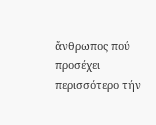ἄνθρωπος πού προσέχει περισσότερο τήν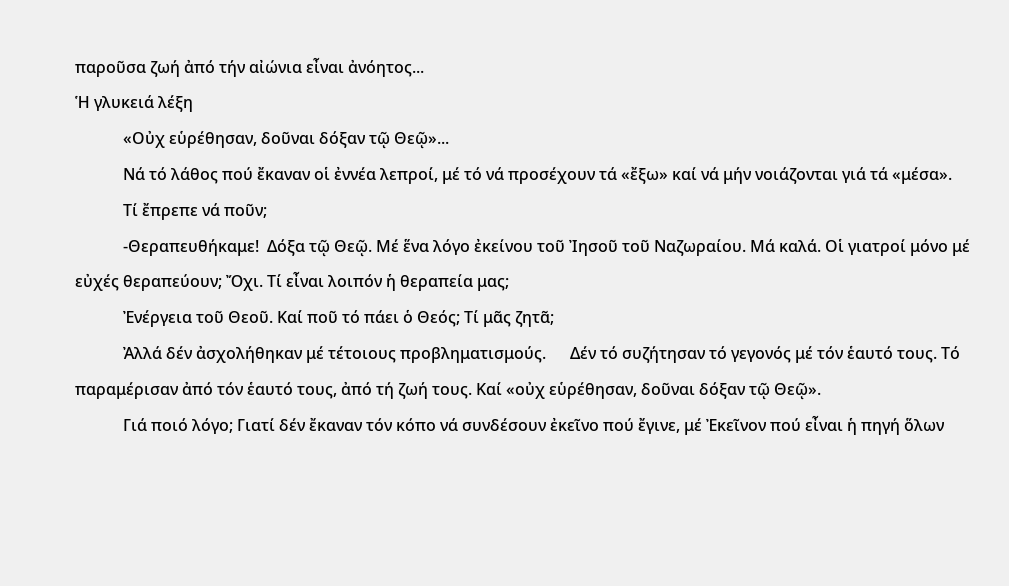παροῦσα ζωή ἀπό τήν αἰώνια εἶναι ἀνόητος...
Ἡ γλυκειά λέξη
            «Οὐχ εὑρέθησαν, δοῦναι δόξαν τῷ Θεῷ»...
            Νά τό λάθος πού ἔκαναν οἱ ἐννέα λεπροί, μέ τό νά προσέχουν τά «ἔξω» καί νά μήν νοιάζονται γιά τά «μέσα».
            Τί ἔπρεπε νά ποῦν;
            -Θεραπευθήκαμε!  Δόξα τῷ Θεῷ. Μέ ἕνα λόγο ἐκείνου τοῦ Ἰησοῦ τοῦ Ναζωραίου. Μά καλά. Οἱ γιατροί μόνο μέ εὐχές θεραπεύουν; Ὄχι. Τί εἶναι λοιπόν ἡ θεραπεία μας;
            Ἐνέργεια τοῦ Θεοῦ. Καί ποῦ τό πάει ὁ Θεός; Τί μᾶς ζητᾶ;
            Ἀλλά δέν ἀσχολήθηκαν μέ τέτοιους προβληματισμούς.      Δέν τό συζήτησαν τό γεγονός μέ τόν ἑαυτό τους. Τό παραμέρισαν ἀπό τόν ἑαυτό τους, ἀπό τή ζωή τους. Καί «οὐχ εὑρέθησαν, δοῦναι δόξαν τῷ Θεῷ».
            Γιά ποιό λόγο; Γιατί δέν ἔκαναν τόν κόπο νά συνδέσουν ἐκεῖνο πού ἔγινε, μέ Ἐκεῖνον πού εἶναι ἡ πηγή ὅλων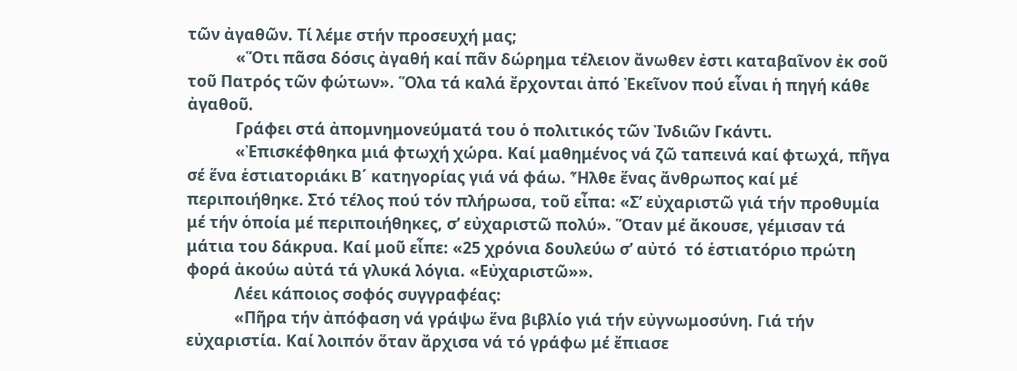τῶν ἀγαθῶν. Τί λέμε στήν προσευχή μας;
            «Ὅτι πᾶσα δόσις ἀγαθή καί πᾶν δώρημα τέλειον ἄνωθεν ἐστι καταβαῖνον ἐκ σοῦ τοῦ Πατρός τῶν φώτων». Ὅλα τά καλά ἔρχονται ἀπό Ἐκεῖνον πού εἶναι ἡ πηγή κάθε ἀγαθοῦ.
            Γράφει στά ἀπομνημονεύματά του ὁ πολιτικός τῶν Ἰνδιῶν Γκάντι.
            «Ἐπισκέφθηκα μιά φτωχή χώρα. Καί μαθημένος νά ζῶ ταπεινά καί φτωχά, πῆγα σέ ἕνα ἑστιατοριάκι Β΄ κατηγορίας γιά νά φάω. Ἦλθε ἕνας ἄνθρωπος καί μέ περιποιήθηκε. Στό τέλος πού τόν πλήρωσα, τοῦ εἶπα: «Σ’ εὐχαριστῶ γιά τήν προθυμία μέ τήν ὁποία μέ περιποιήθηκες, σ’ εὐχαριστῶ πολύ». Ὅταν μέ ἄκουσε, γέμισαν τά μάτια του δάκρυα. Καί μοῦ εἶπε: «25 χρόνια δουλεύω σ’ αὐτό  τό ἑστιατόριο πρώτη φορά ἀκούω αὐτά τά γλυκά λόγια. «Εὐχαριστῶ»».
            Λέει κάποιος σοφός συγγραφέας:
            «Πῆρα τήν ἀπόφαση νά γράψω ἕνα βιβλίο γιά τήν εὐγνωμοσύνη. Γιά τήν εὐχαριστία. Καί λοιπόν ὅταν ἄρχισα νά τό γράφω μέ ἔπιασε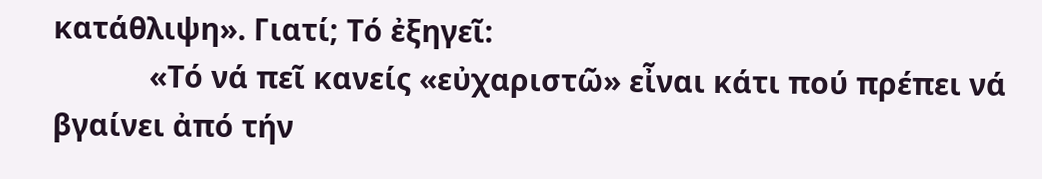κατάθλιψη». Γιατί; Τό ἐξηγεῖ:
            «Τό νά πεῖ κανείς «εὐχαριστῶ» εἶναι κάτι πού πρέπει νά βγαίνει ἀπό τήν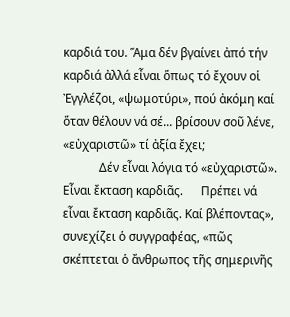καρδιά του. Ἅμα δέν βγαίνει ἀπό τήν καρδιά ἀλλά εἶναι ὅπως τό ἔχουν οἱ Ἐγγλέζοι, «ψωμοτύρι», πού ἀκόμη καί ὅταν θέλουν νά σέ... βρίσουν σοῦ λένε, «εὐχαριστῶ» τί ἀξία ἔχει;
            Δέν εἶναι λόγια τό «εὐχαριστῶ». Εἶναι ἔκταση καρδιᾶς.      Πρέπει νά εἶναι ἔκταση καρδιᾶς. Καί βλέποντας»,  συνεχίζει ὁ συγγραφέας, «πῶς σκέπτεται ὁ ἄνθρωπος τῆς σημερινῆς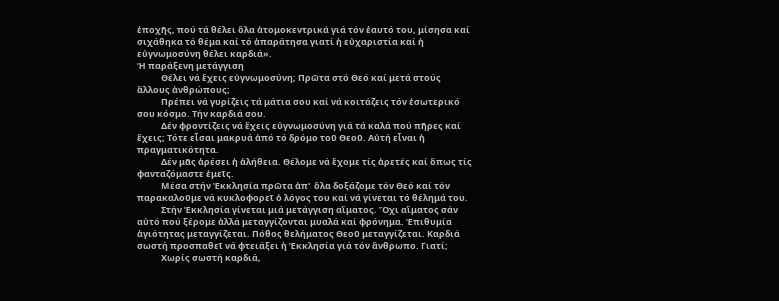ἐποχῆς, πού τά θέλει ὅλα ἀτομοκεντρικά γιά τόν ἑαυτό του, μίσησα καί σιχάθηκα τό θέμα καί τό ἀπαράτησα γιατί ἡ εὐχαριστία καί ἡ εὐγνωμοσύνη θέλει καρδιά».
Ἡ παράξενη μετάγγιση
            Θέλει νά ἔχεις εὐγνωμοσύνη; Πρῶτα στό Θεό καί μετά στούς ἄλλους ἀνθρώπους;
            Πρέπει νά γυρίζεις τά μάτια σου καί νά κοιτάζεις τόν ἐσωτερικό σου κόσμο. Τήν καρδιά σου.
            Δέν φροντίζεις νά ἔχεις εὐγνωμοσύνη γιά τά καλά πού πῆρες καί ἔχεις; Τότε εἶσαι μακρυά ἀπό τό δρόμο τοῦ Θεοῦ. Αὐτή εἶναι ἡ πραγματικότητα.
            Δέν μᾶς ἀρέσει ἡ ἀλήθεια. Θέλομε νά ἔχομε τίς ἀρετές καί ὅπως τίς φανταζόμαστε ἐμεῖς.
            Μέσα στήν Ἐκκλησία πρῶτα ἀπ'  ὅλα δοξάζομε τόν Θεό καί τόν παρακαλοῦμε νά κυκλοφορεῖ ὁ λόγος του καί νά γίνεται τό θέλημά του.
            Στήν Ἐκκλησία γίνεται μιά μετάγγιση αἵματος. Ὄχι αἵματος σάν αὐτό πού ξέρομε ἀλλά μεταγγίζονται μυαλά καί φρόνημα. Ἐπιθυμία ἁγιότητας μεταγγίζεται. Πόθος θελήματος Θεοῦ μεταγγίζεται. Καρδιά σωστή προσπαθεῖ νά φτειάξει ἡ Ἐκκλησία γιά τόν ἄνθρωπο. Γιατί;
            Χωρίς σωστή καρδιά,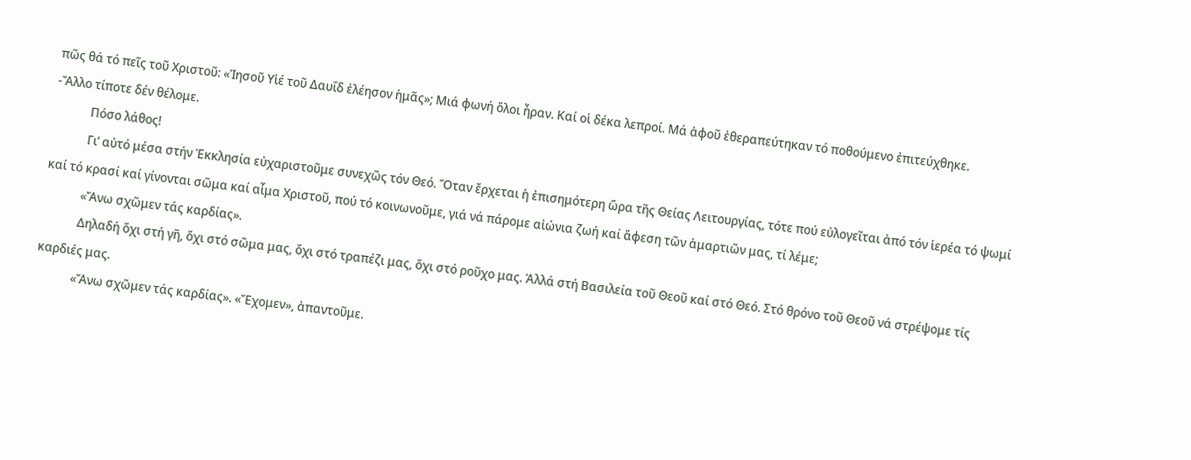πῶς θά τό πεῖς τοῦ Χριστοῦ: «Ἰησοῦ Υἱέ τοῦ Δαυΐδ ἐλέησον ἡμᾶς»; Μιά φωνή ὅλοι ἦραν. Καί οἱ δέκα λεπροί. Μά ἀφοῦ ἐθεραπεύτηκαν τό ποθούμενο ἐπιτεύχθηκε.         -Ἄλλο τίποτε δέν θέλομε.
            Πόσο λάθος!
            Γι’ αὐτό μέσα στήν Ἐκκλησία εὐχαριστοῦμε συνεχῶς τόν Θεό. Ὅταν ἔρχεται ἡ ἐπισημότερη ὥρα τῆς Θείας Λειτουργίας, τότε πού εὐλογεῖται ἀπό τόν ἱερέα τό ψωμί καί τό κρασί καί γίνονται σῶμα καί αἷμα Χριστοῦ, πού τό κοινωνοῦμε, γιά νά πάρομε αἰώνια ζωή καί ἄφεση τῶν ἁμαρτιῶν μας, τί λέμε;
            «Ἄνω σχῶμεν τάς καρδίας».
            Δηλαδή ὄχι στή γῆ, ὄχι στό σῶμα μας, ὄχι στό τραπέζι μας, ὄχι στό ροῦχο μας. Ἀλλά στή Βασιλεία τοῦ Θεοῦ καί στό Θεό. Στό θρόνο τοῦ Θεοῦ νά στρέψομε τίς καρδιές μας.
            «Ἄνω σχῶμεν τάς καρδίας». «Ἔχομεν», ἀπαντοῦμε.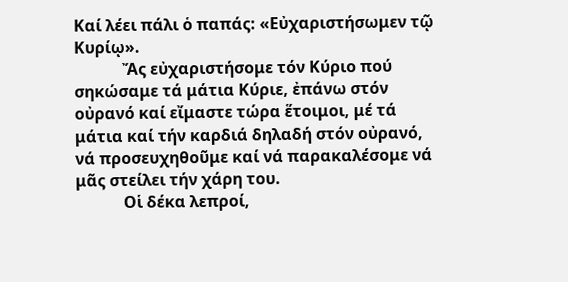Καί λέει πάλι ὁ παπάς: «Εὐχαριστήσωμεν τῷ Κυρίῳ».
            Ἄς εὐχαριστήσομε τόν Κύριο πού σηκώσαμε τά μάτια Κύριε, ἐπάνω στόν οὐρανό καί εἴμαστε τώρα ἕτοιμοι, μέ τά μάτια καί τήν καρδιά δηλαδή στόν οὐρανό, νά προσευχηθοῦμε καί νά παρακαλέσομε νά μᾶς στείλει τήν χάρη του.
            Οἱ δέκα λεπροί,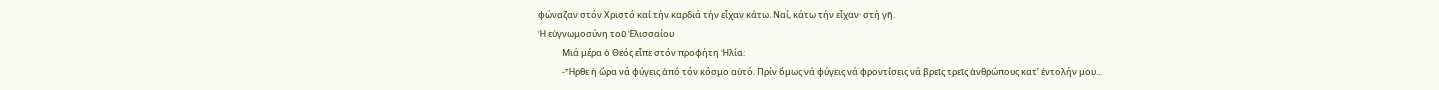φώναζαν στόν Χριστό καί τήν καρδιά τήν εἶχαν κάτω. Ναί, κάτω τήν εἶχαν· στή γῆ.
Ἡ εὐγνωμοσύνη τοῦ Ἐλισσαίου
            Μιά μέρα ὁ Θεός εἶπε στόν προφήτη Ἠλία:
            -Ἦρθε ἡ ὥρα νά φύγεις ἀπό τόν κόσμο αὐτό. Πρίν ὅμως νά φύγεις νά φροντίσεις νά βρεῖς τρεῖς ἀνθρώπους κατ’ ἐντολήν μου...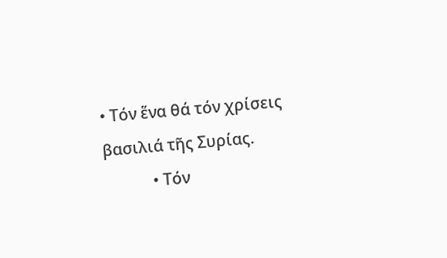• Τόν ἕνα θά τόν χρίσεις βασιλιά τῆς Συρίας.
            • Τόν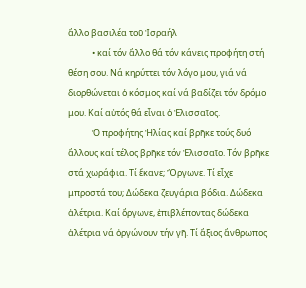ἄλλο βασιλέα τοῦ Ἰσραήλ
            • καί τόν ἄλλο θά τόν κάνεις προφήτη στή θέση σου. Νά κηρύττει τόν λόγο μου, γιά νά διορθώνεται ὁ κόσμος καί νά βαδίζει τόν δρόμο μου. Καί αὐτός θά εἶναι ὁ Ἐλισσαῖος.
            Ὁ προφήτης Ἠλίας καί βρῆκε τούς δυό ἄλλους καί τέλος βρῆκε τόν Ἐλισσαῖο. Τόν βρῆκε στά χωράφια. Τί ἔκανε; Ὄργωνε. Τί εἶχε μπροστά του; Δώδεκα ζευγάρια βόδια. Δώδεκα ἀλέτρια. Καί ὄργωνε, ἐπιβλέποντας δώδεκα ἀλέτρια νά ὀργώνουν τήν γῆ. Τί ἄξιος ἄνθρωπος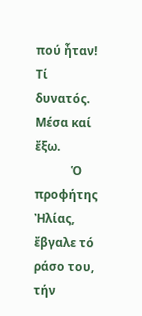πού ἦταν! Τί δυνατός. Μέσα καί ἔξω.
            Ὁ προφήτης Ἠλίας, ἔβγαλε τό ράσο του, τήν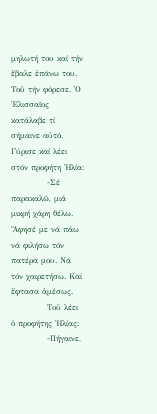μηλωτή του καί τήν ἔβαλε ἐπάνω του. Τοῦ τήν φόρεσε. Ὁ Ἐλισσαῖος κατάλαβε τί σήμαινε αὐτό. Γύρισε καί λέει στόν προφήτη Ἠλία:
            -Σέ παρακαλῶ, μιά μικρή χάρη θέλω. Ἄφησέ με νά πάω νά φιλήσω τόν πατέρα μου. Νά τόν χαιρετήσω. Καί ἔφτασα ἀμέσως.
            Τοῦ λέει ὁ προφήτης Ἠλίας:
            -Πήγαινε,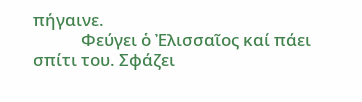πήγαινε.
            Φεύγει ὁ Ἐλισσαῖος καί πάει σπίτι του. Σφάζει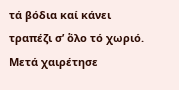τά βόδια καί κάνει τραπέζι σ’ ὅλο τό χωριό. Μετά χαιρέτησε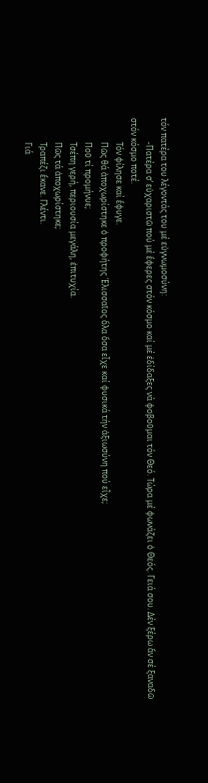τόν πατέρα του λέγοντάς του μέ εὐγνωμοσύνη:
            -Πατέρα σ’ εὐχαριστῶ πού μέ ἔφερες στόν κόσμο καί μέ ἐδίδαξες νά φοβοῦμαι τόν Θεό. Τώρα μέ φωνάζει ὁ Θεός. Γειά σου. Δέν ξέρω ἄν σέ ξαναδῶ στόν κόσμο ποτέ.
            Τόν φίλησε καί ἔφυγε.
            Πῶς θά ἀποχωρίστηκε ὁ προφήτης Ἐλισσαῖος ὅλα ὅσα εἶχε καί φυσικά τήν ἀξιωσύνη πού εἶχε;
            Ποῦ τί προμήνυε;
            Τσέπη γερή, περιουσία μεγάλη, ἐπιτυχία.
            Πῶς τά ἀποχωρίστηκε;
            Τραπέζι ἔκανε. Γλέντι.
            Γιά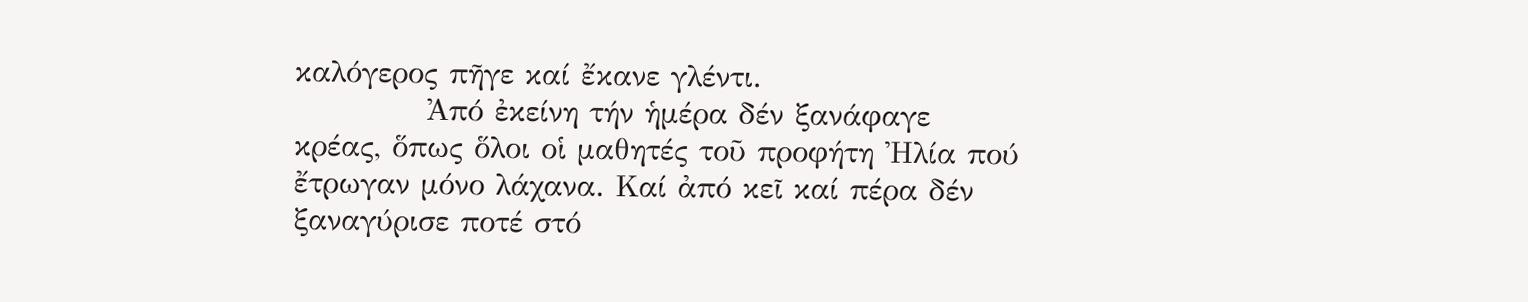καλόγερος πῆγε καί ἔκανε γλέντι.
            Ἀπό ἐκείνη τήν ἡμέρα δέν ξανάφαγε κρέας, ὅπως ὅλοι οἱ μαθητές τοῦ προφήτη Ἠλία πού ἔτρωγαν μόνο λάχανα. Καί ἀπό κεῖ καί πέρα δέν ξαναγύρισε ποτέ στό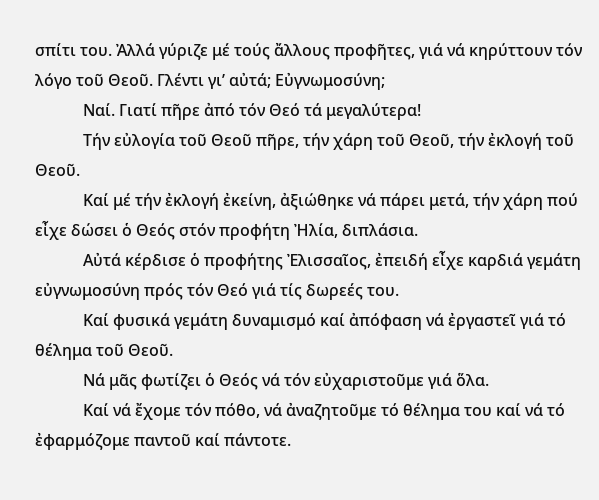σπίτι του. Ἀλλά γύριζε μέ τούς ἄλλους προφῆτες, γιά νά κηρύττουν τόν λόγο τοῦ Θεοῦ. Γλέντι γι’ αὐτά; Εὐγνωμοσύνη;
            Ναί. Γιατί πῆρε ἀπό τόν Θεό τά μεγαλύτερα!
            Τήν εὐλογία τοῦ Θεοῦ πῆρε, τήν χάρη τοῦ Θεοῦ, τήν ἐκλογή τοῦ Θεοῦ.
            Καί μέ τήν ἐκλογή ἐκείνη, ἀξιώθηκε νά πάρει μετά, τήν χάρη πού εἶχε δώσει ὁ Θεός στόν προφήτη Ἠλία, διπλάσια.
            Αὐτά κέρδισε ὁ προφήτης Ἐλισσαῖος, ἐπειδή εἶχε καρδιά γεμάτη εὐγνωμοσύνη πρός τόν Θεό γιά τίς δωρεές του.
            Καί φυσικά γεμάτη δυναμισμό καί ἀπόφαση νά ἐργαστεῖ γιά τό θέλημα τοῦ Θεοῦ.
            Νά μᾶς φωτίζει ὁ Θεός νά τόν εὐχαριστοῦμε γιά ὅλα.
            Καί νά ἔχομε τόν πόθο, νά ἀναζητοῦμε τό θέλημα του καί νά τό ἐφαρμόζομε παντοῦ καί πάντοτε.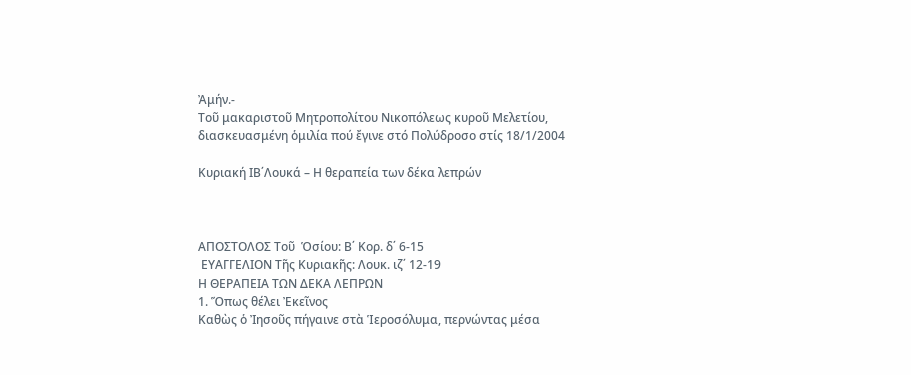Ἀμήν.-
Τοῦ μακαριστοῦ Μητροπολίτου Νικοπόλεως κυροῦ Μελετίου,
διασκευασμένη ὁμιλία πού ἔγινε στό Πολύδροσο στίς 18/1/2004

Κυριακή ΙΒ΄Λουκά – Η θεραπεία των δέκα λεπρών



ΑΠΟΣΤΟΛΟΣ Τοῦ  Ὁσίου: Β΄ Κορ. δ΄ 6-15
 ΕΥΑΓΓΕΛΙΟΝ Τῆς Κυριακῆς: Λουκ. ιζ΄ 12-19
Η ΘΕΡΑΠΕΙΑ ΤΩΝ ΔΕΚΑ ΛΕΠΡΩΝ
1. Ὅπως θέλει Ἐκεῖνος
Καθὼς ὁ Ἰησοῦς πήγαινε στὰ Ἱεροσόλυμα, περνώντας μέσα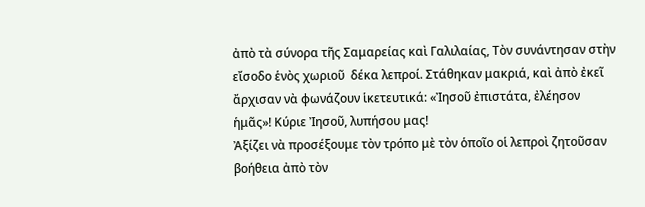ἀπὸ τὰ σύνορα τῆς Σαμαρείας καὶ Γαλιλαίας, Τὸν συνάντησαν στὴν εἴσοδο ἑνὸς χωριοῦ  δέκα λεπροί. Στάθηκαν μακριά, καὶ ἀπὸ ἐκεῖ ἄρχισαν νὰ φωνάζουν ἱκετευτικά: «Ἰησοῦ ἐπιστάτα, ἐλέησον  ἡμᾶς»! Κύριε Ἰησοῦ, λυπήσου μας!
Ἀξίζει νὰ προσέξουμε τὸν τρόπο μὲ τὸν ὁποῖο οἱ λεπροὶ ζητοῦσαν βοήθεια ἀπὸ τὸν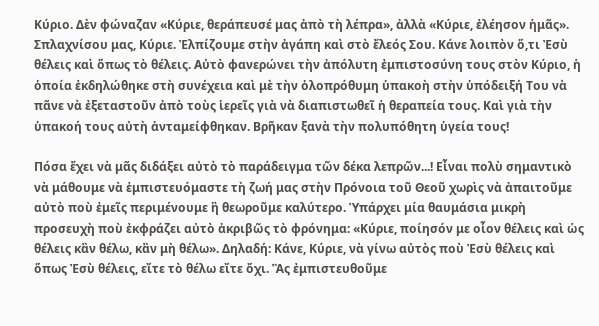Κύριο. Δὲν φώναζαν «Κύριε, θεράπευσέ μας ἀπὸ τὴ λέπρα», ἀλλὰ «Κύριε, ἐλέησον ἡμᾶς». Σπλαχνίσου μας, Κύριε. Ἐλπίζουμε στὴν ἀγάπη καὶ στὸ ἔλεός Σου. Κάνε λοιπὸν ὅ,τι Ἐσὺ θέλεις καὶ ὅπως τὸ θέλεις. Αὐτὸ φανερώνει τὴν ἀπόλυτη ἐμπιστοσύνη τους στὸν Κύριο, ἡ ὁποία ἐκδηλώθηκε στὴ συνέχεια καὶ μὲ τὴν ὁλοπρόθυμη ὑπακοὴ στὴν ὑπόδειξή Του νὰ πᾶνε νὰ ἐξεταστοῦν ἀπὸ τοὺς ἱερεῖς γιὰ νὰ διαπιστωθεῖ ἡ θεραπεία τους. Καὶ γιὰ τὴν ὑπακοή τους αὐτὴ ἀνταμείφθηκαν. Βρῆκαν ξανὰ τὴν πολυπόθητη ὑγεία τους!

Πόσα ἔχει νὰ μᾶς διδάξει αὐτὸ τὸ παράδειγμα τῶν δέκα λεπρῶν...! Εἶναι πολὺ σημαντικὸ νὰ μάθουμε νὰ ἐμπιστευόμαστε τὴ ζωή μας στὴν Πρόνοια τοῦ Θεοῦ χωρὶς νὰ ἀπαιτοῦμε αὐτὸ ποὺ ἐμεῖς περιμένουμε ἢ θεωροῦμε καλύτερο. Ὑπάρχει μία θαυμάσια μικρὴ προσευχὴ ποὺ ἐκφράζει αὐτὸ ἀκριβῶς τὸ φρόνημα: «Κύριε, ποίησόν με οἷον θέλεις καὶ ὡς θέλεις κἂν θέλω, κἂν μὴ θέλω». Δηλαδή: Κάνε, Κύριε, νὰ γίνω αὐτὸς ποὺ Ἐσὺ θέλεις καὶ ὅπως Ἐσὺ θέλεις, εἴτε τὸ θέλω εἴτε ὄχι. Ἂς ἐμπιστευθοῦμε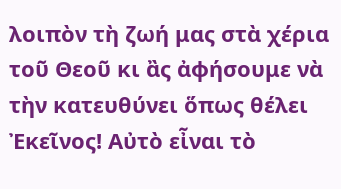λοιπὸν τὴ ζωή μας στὰ χέρια τοῦ Θεοῦ κι ἂς ἀφήσουμε νὰ τὴν κατευθύνει ὅπως θέλει Ἐκεῖνος! Αὐτὸ εἶναι τὸ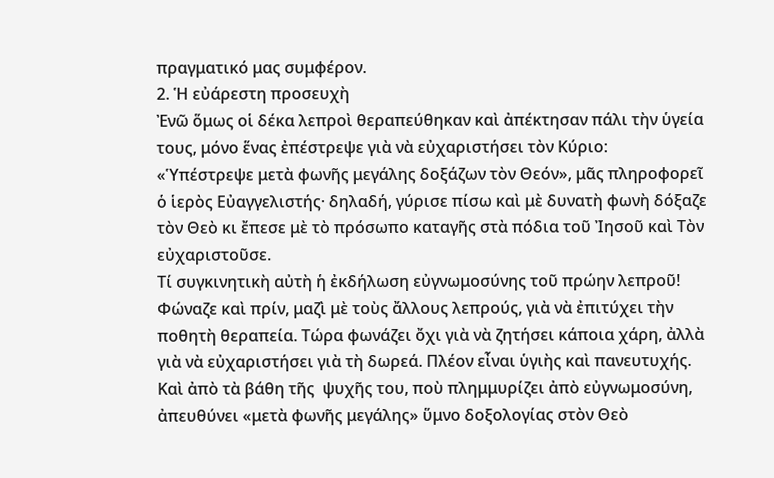πραγματικό μας συμφέρον.
2. Ἡ εὐάρεστη προσευχὴ
Ἐνῶ ὅμως οἱ δέκα λεπροὶ θεραπεύθηκαν καὶ ἀπέκτησαν πάλι τὴν ὑγεία τους, μόνο ἕνας ἐπέστρεψε γιὰ νὰ εὐχαριστήσει τὸν Κύριο: «Ὑπέστρεψε μετὰ φωνῆς μεγάλης δοξάζων τὸν Θεόν», μᾶς πληροφορεῖ ὁ ἱερὸς Εὐαγγελιστής· δηλαδή, γύρισε πίσω καὶ μὲ δυνατὴ φωνὴ δόξαζε τὸν Θεὸ κι ἔπεσε μὲ τὸ πρόσωπο καταγῆς στὰ πόδια τοῦ Ἰησοῦ καὶ Τὸν εὐχαριστοῦσε.
Τί συγκινητικὴ αὐτὴ ἡ ἐκδήλωση εὐγνωμοσύνης τοῦ πρώην λεπροῦ! Φώναζε καὶ πρίν, μαζὶ μὲ τοὺς ἄλλους λεπρούς, γιὰ νὰ ἐπιτύχει τὴν ποθητὴ θεραπεία. Τώρα φωνάζει ὄχι γιὰ νὰ ζητήσει κάποια χάρη, ἀλλὰ γιὰ νὰ εὐχαριστήσει γιὰ τὴ δωρεά. Πλέον εἶναι ὑγιὴς καὶ πανευτυχής. Καὶ ἀπὸ τὰ βάθη τῆς  ψυχῆς του, ποὺ πλημμυρίζει ἀπὸ εὐγνωμοσύνη, ἀπευθύνει «μετὰ φωνῆς μεγάλης» ὕμνο δοξολογίας στὸν Θεὸ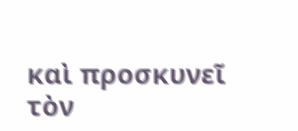καὶ προσκυνεῖ τὸν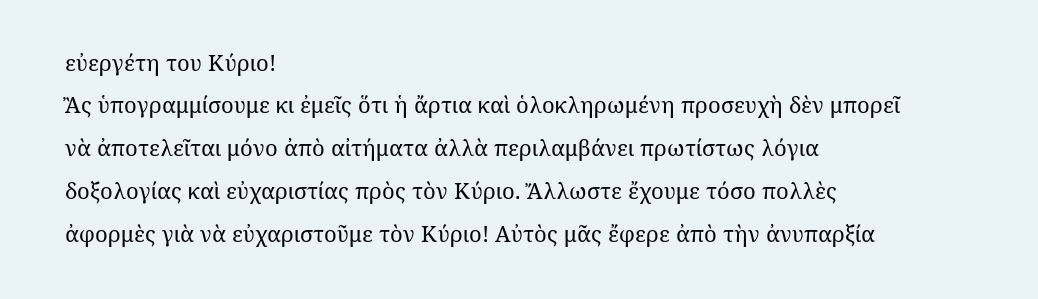εὐεργέτη του Κύριο!
Ἂς ὑπογραμμίσουμε κι ἐμεῖς ὅτι ἡ ἄρτια καὶ ὁλοκληρωμένη προσευχὴ δὲν μπορεῖ νὰ ἀποτελεῖται μόνο ἀπὸ αἰτήματα ἀλλὰ περιλαμβάνει πρωτίστως λόγια δοξολογίας καὶ εὐχαριστίας πρὸς τὸν Κύριο. Ἄλλωστε ἔχουμε τόσο πολλὲς ἀφορμὲς γιὰ νὰ εὐχαριστοῦμε τὸν Κύριο! Αὐτὸς μᾶς ἔφερε ἀπὸ τὴν ἀνυπαρξία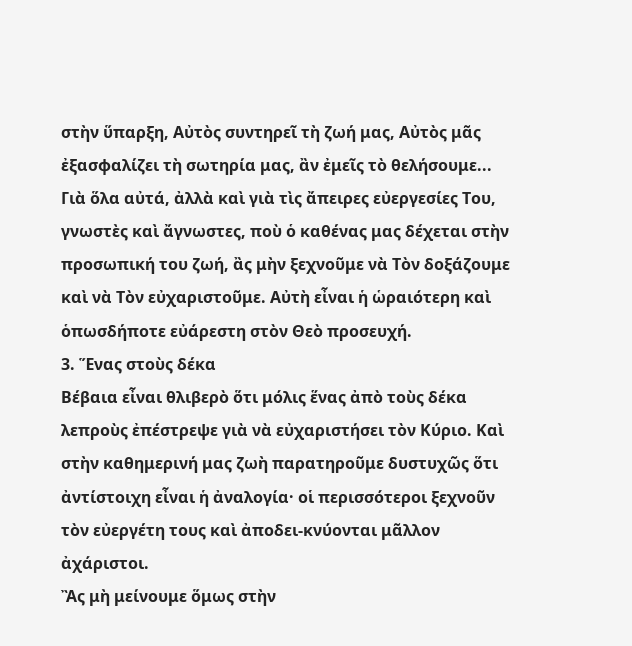στὴν ὕπαρξη, Αὐτὸς συντηρεῖ τὴ ζωή μας, Αὐτὸς μᾶς ἐξασφαλίζει τὴ σωτηρία μας, ἂν ἐμεῖς τὸ θελήσουμε... Γιὰ ὅλα αὐτά, ἀλλὰ καὶ γιὰ τὶς ἄπειρες εὐεργεσίες Του, γνωστὲς καὶ ἄγνωστες, ποὺ ὁ καθένας μας δέχεται στὴν προσωπική του ζωή, ἂς μὴν ξεχνοῦμε νὰ Τὸν δοξάζουμε καὶ νὰ Τὸν εὐχαριστοῦμε. Αὐτὴ εἶναι ἡ ὡραιότερη καὶ ὁπωσδήποτε εὐάρεστη στὸν Θεὸ προσευχή.
3. Ἕνας στοὺς δέκα
Βέβαια εἶναι θλιβερὸ ὅτι μόλις ἕνας ἀπὸ τοὺς δέκα λεπροὺς ἐπέστρεψε γιὰ νὰ εὐχαριστήσει τὸν Κύριο. Καὶ στὴν καθημερινή μας ζωὴ παρατηροῦμε δυστυχῶς ὅτι ἀντίστοιχη εἶναι ἡ ἀναλογία· οἱ περισσότεροι ξεχνοῦν τὸν εὐεργέτη τους καὶ ἀποδει-κνύονται μᾶλλον ἀχάριστοι.
Ἂς μὴ μείνουμε ὅμως στὴν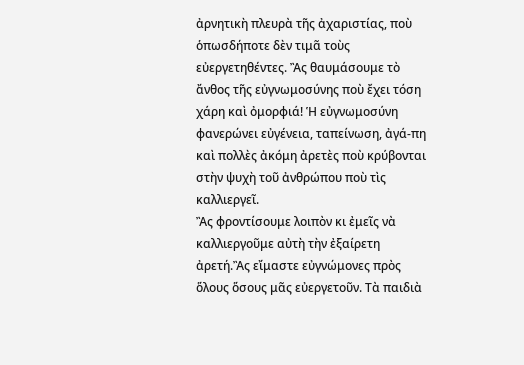ἀρνητικὴ πλευρὰ τῆς ἀχαριστίας, ποὺ ὁπωσδήποτε δὲν τιμᾶ τοὺς εὐεργετηθέντες. Ἂς θαυμάσουμε τὸ ἄνθος τῆς εὐγνωμοσύνης ποὺ ἔχει τόση χάρη καὶ ὀμορφιά! Ἡ εὐγνωμοσύνη φανερώνει εὐγένεια, ταπείνωση, ἀγά-πη καὶ πολλὲς ἀκόμη ἀρετὲς ποὺ κρύβονται στὴν ψυχὴ τοῦ ἀνθρώπου ποὺ τὶς καλλιεργεῖ.
Ἂς φροντίσουμε λοιπὸν κι ἐμεῖς νὰ καλλιεργοῦμε αὐτὴ τὴν ἐξαίρετη ἀρετή.Ἂς εἴμαστε εὐγνώμονες πρὸς ὅλους ὅσους μᾶς εὐεργετοῦν. Τὰ παιδιὰ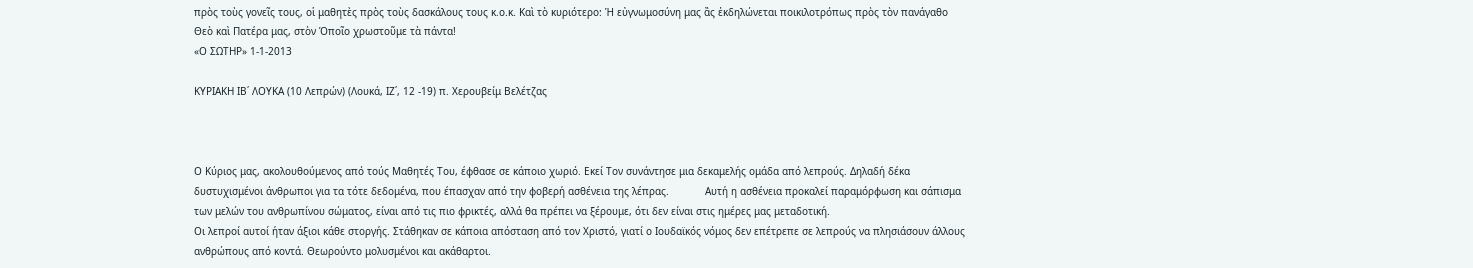πρὸς τοὺς γονεῖς τους, οἱ μαθητὲς πρὸς τοὺς δασκάλους τους κ.ο.κ. Καὶ τὸ κυριότερο: Ἡ εὐγνωμοσύνη μας ἂς ἐκδηλώνεται ποικιλοτρόπως πρὸς τὸν πανάγαθο Θεὸ καὶ Πατέρα μας, στὸν Ὁποῖο χρωστοῦμε τὰ πάντα!
«Ο ΣΩΤΗΡ» 1-1-2013

ΚΥΡΙΑΚΗ ΙΒ΄ ΛΟΥΚΑ (10 Λεπρών) (Λουκά, ΙΖ΄, 12 -19) π. Χερουβείμ Βελέτζας



Ο Κύριος μας, ακολουθούμενος από τούς Μαθητές Του, έφθασε σε κάποιο χωριό. Εκεί Τον συνάντησε μια δεκαμελής ομάδα από λεπρούς. Δηλαδή δέκα δυστυχισμένοι άνθρωποι για τα τότε δεδομένα, που έπασχαν από την φοβερή ασθένεια της λέπρας.            Αυτή η ασθένεια προκαλεί παραμόρφωση και σάπισμα των μελών του ανθρωπίνου σώματος, είναι από τις πιο φρικτές, αλλά θα πρέπει να ξέρουμε, ότι δεν είναι στις ημέρες μας μεταδοτική.
Οι λεπροί αυτοί ήταν άξιοι κάθε στοργής. Στάθηκαν σε κάποια απόσταση από τον Χριστό, γιατί ο Ιουδαϊκός νόμος δεν επέτρεπε σε λεπρούς να πλησιάσουν άλλους ανθρώπους από κοντά. Θεωρούντο μολυσμένοι και ακάθαρτοι.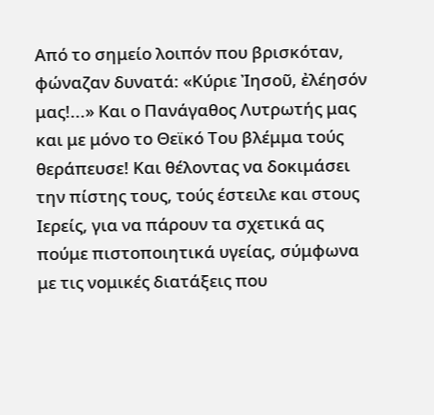Από το σημείο λοιπόν που βρισκόταν, φώναζαν δυνατά: «Κύριε Ἰησοῦ, ἐλέησόν μας!...» Και ο Πανάγαθος Λυτρωτής μας και με μόνο το Θεϊκό Του βλέμμα τούς θεράπευσε! Και θέλοντας να δοκιμάσει την πίστης τους, τούς έστειλε και στους Ιερείς, για να πάρουν τα σχετικά ας πούμε πιστοποιητικά υγείας, σύμφωνα με τις νομικές διατάξεις που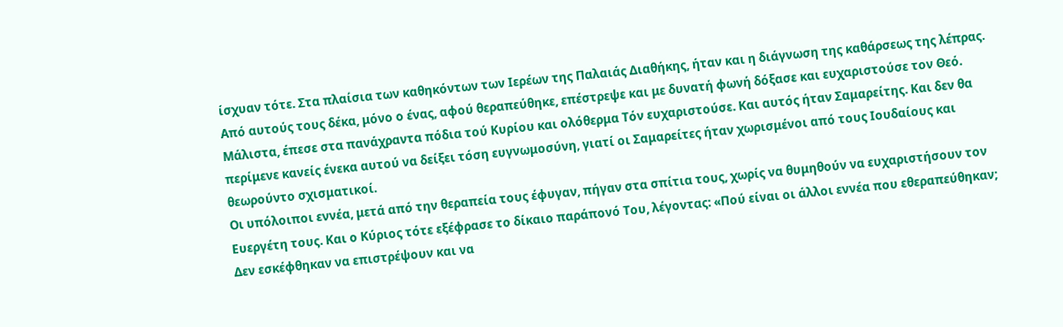ίσχυαν τότε. Στα πλαίσια των καθηκόντων των Ιερέων της Παλαιάς Διαθήκης, ήταν και η διάγνωση της καθάρσεως της λέπρας.
Από αυτούς τους δέκα, μόνο ο ένας, αφού θεραπεύθηκε, επέστρεψε και με δυνατή φωνή δόξασε και ευχαριστούσε τον Θεό. Μάλιστα, έπεσε στα πανάχραντα πόδια τού Κυρίου και ολόθερμα Τόν ευχαριστούσε. Και αυτός ήταν Σαμαρείτης. Και δεν θα περίμενε κανείς ένεκα αυτού να δείξει τόση ευγνωμοσύνη, γιατί οι Σαμαρείτες ήταν χωρισμένοι από τους Ιουδαίους και θεωρούντο σχισματικοί.
Οι υπόλοιποι εννέα, μετά από την θεραπεία τους έφυγαν, πήγαν στα σπίτια τους, χωρίς να θυμηθούν να ευχαριστήσουν τον Ευεργέτη τους. Και ο Κύριος τότε εξέφρασε το δίκαιο παράπονό Του, λέγοντας: «Πού είναι οι άλλοι εννέα που εθεραπεύθηκαν; Δεν εσκέφθηκαν να επιστρέψουν και να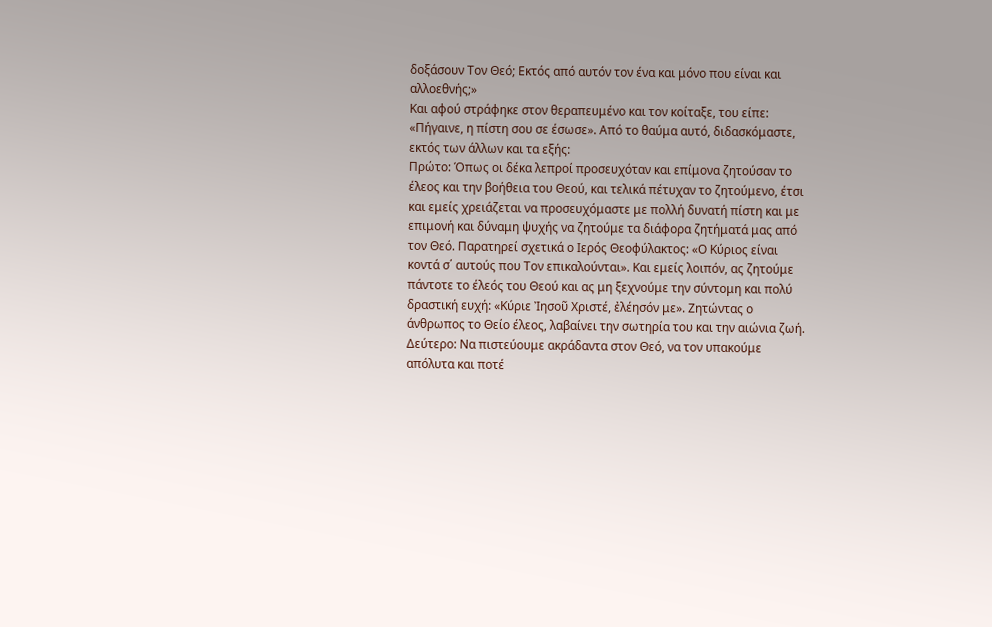δοξάσουν Τον Θεό; Εκτός από αυτόν τον ένα και μόνο που είναι και αλλοεθνής;»
Και αφού στράφηκε στον θεραπευμένο και τον κοίταξε, του είπε: «Πήγαινε, η πίστη σου σε έσωσε». Από το θαύμα αυτό, διδασκόμαστε, εκτός των άλλων και τα εξής:
Πρώτο: Όπως οι δέκα λεπροί προσευχόταν και επίμονα ζητούσαν το έλεος και την βοήθεια του Θεού, και τελικά πέτυχαν το ζητούμενο, έτσι και εμείς χρειάζεται να προσευχόμαστε με πολλή δυνατή πίστη και με επιμονή και δύναμη ψυχής να ζητούμε τα διάφορα ζητήματά μας από τον Θεό. Παρατηρεί σχετικά ο Ιερός Θεοφύλακτος: «Ο Κύριος είναι κοντά σ΄ αυτούς που Τον επικαλούνται». Και εμείς λοιπόν, ας ζητούμε πάντοτε το έλεός του Θεού και ας μη ξεχνούμε την σύντομη και πολύ δραστική ευχή: «Κύριε Ἰησοῦ Χριστέ, ἐλέησόν με». Ζητώντας ο άνθρωπος το Θείο έλεος, λαβαίνει την σωτηρία του και την αιώνια ζωή.
Δεύτερο: Να πιστεύουμε ακράδαντα στον Θεό, να τον υπακούμε απόλυτα και ποτέ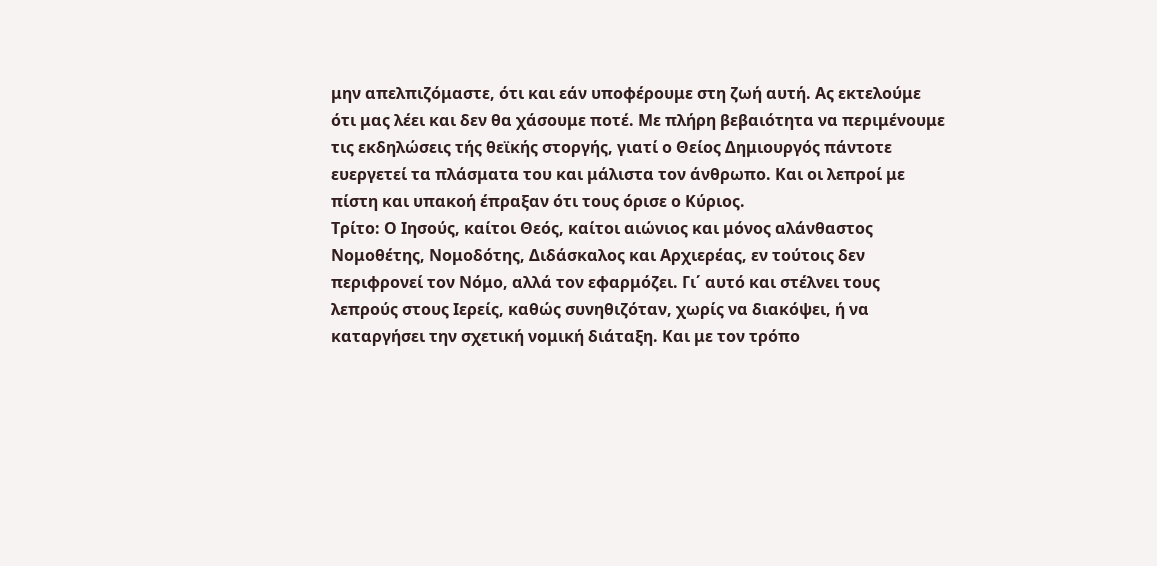μην απελπιζόμαστε, ότι και εάν υποφέρουμε στη ζωή αυτή. Ας εκτελούμε ότι μας λέει και δεν θα χάσουμε ποτέ. Με πλήρη βεβαιότητα να περιμένουμε τις εκδηλώσεις τής θεϊκής στοργής, γιατί ο Θείος Δημιουργός πάντοτε ευεργετεί τα πλάσματα του και μάλιστα τον άνθρωπο. Και οι λεπροί με πίστη και υπακοή έπραξαν ότι τους όρισε ο Κύριος.
Τρίτο: Ο Ιησούς, καίτοι Θεός, καίτοι αιώνιος και μόνος αλάνθαστος Νομοθέτης, Νομοδότης, Διδάσκαλος και Αρχιερέας, εν τούτοις δεν περιφρονεί τον Νόμο, αλλά τον εφαρμόζει. Γι΄ αυτό και στέλνει τους λεπρούς στους Ιερείς, καθώς συνηθιζόταν, χωρίς να διακόψει, ή να καταργήσει την σχετική νομική διάταξη. Και με τον τρόπο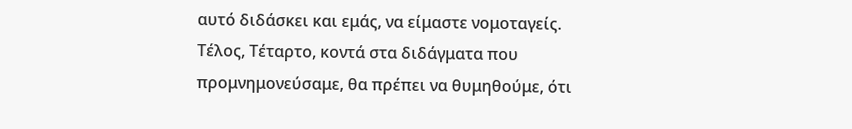αυτό διδάσκει και εμάς, να είμαστε νομοταγείς.
Τέλος, Τέταρτο, κοντά στα διδάγματα που προμνημονεύσαμε, θα πρέπει να θυμηθούμε, ότι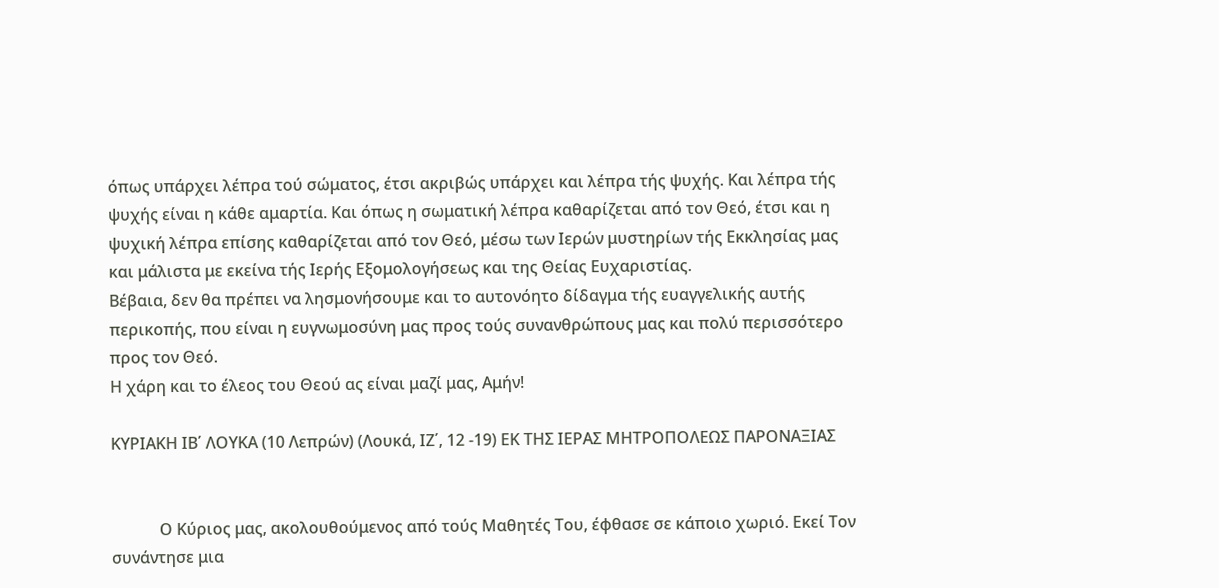όπως υπάρχει λέπρα τού σώματος, έτσι ακριβώς υπάρχει και λέπρα τής ψυχής. Και λέπρα τής ψυχής είναι η κάθε αμαρτία. Και όπως η σωματική λέπρα καθαρίζεται από τον Θεό, έτσι και η ψυχική λέπρα επίσης καθαρίζεται από τον Θεό, μέσω των Ιερών μυστηρίων τής Εκκλησίας μας και μάλιστα με εκείνα τής Ιερής Εξομολογήσεως και της Θείας Ευχαριστίας.
Βέβαια, δεν θα πρέπει να λησμονήσουμε και το αυτονόητο δίδαγμα τής ευαγγελικής αυτής περικοπής, που είναι η ευγνωμοσύνη μας προς τούς συνανθρώπους μας και πολύ περισσότερο προς τον Θεό.
Η χάρη και το έλεος του Θεού ας είναι μαζί μας, Αμήν!

ΚΥΡΙΑΚΗ ΙΒ΄ ΛΟΥΚΑ (10 Λεπρών) (Λουκά, ΙΖ΄, 12 -19) ΕΚ ΤΗΣ ΙΕΡΑΣ ΜΗΤΡΟΠΟΛΕΩΣ ΠΑΡΟΝΑΞΙΑΣ


            Ο Κύριος μας, ακολουθούμενος από τούς Μαθητές Του, έφθασε σε κάποιο χωριό. Εκεί Τον συνάντησε μια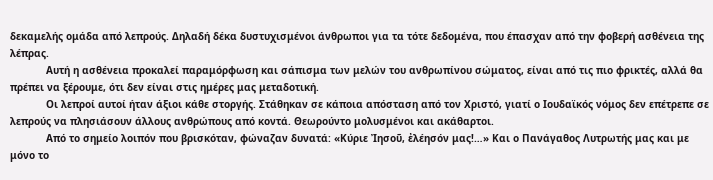δεκαμελής ομάδα από λεπρούς. Δηλαδή δέκα δυστυχισμένοι άνθρωποι για τα τότε δεδομένα, που έπασχαν από την φοβερή ασθένεια της λέπρας.
            Αυτή η ασθένεια προκαλεί παραμόρφωση και σάπισμα των μελών του ανθρωπίνου σώματος, είναι από τις πιο φρικτές, αλλά θα πρέπει να ξέρουμε, ότι δεν είναι στις ημέρες μας μεταδοτική.
            Οι λεπροί αυτοί ήταν άξιοι κάθε στοργής. Στάθηκαν σε κάποια απόσταση από τον Χριστό, γιατί ο Ιουδαϊκός νόμος δεν επέτρεπε σε λεπρούς να πλησιάσουν άλλους ανθρώπους από κοντά. Θεωρούντο μολυσμένοι και ακάθαρτοι.
            Από το σημείο λοιπόν που βρισκόταν, φώναζαν δυνατά: «Κύριε Ἰησοῦ, ἐλέησόν μας!…» Και ο Πανάγαθος Λυτρωτής μας και με μόνο το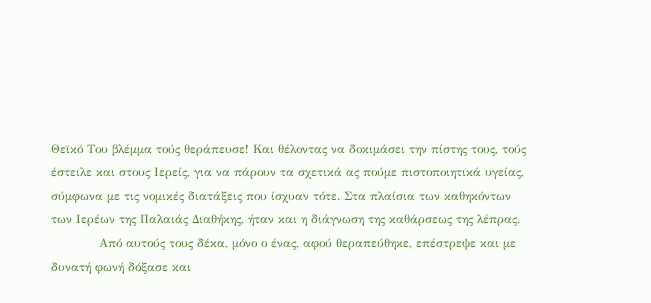Θεϊκό Του βλέμμα τούς θεράπευσε! Και θέλοντας να δοκιμάσει την πίστης τους, τούς έστειλε και στους Ιερείς, για να πάρουν τα σχετικά ας πούμε πιστοποιητικά υγείας, σύμφωνα με τις νομικές διατάξεις που ίσχυαν τότε. Στα πλαίσια των καθηκόντων των Ιερέων της Παλαιάς Διαθήκης, ήταν και η διάγνωση της καθάρσεως της λέπρας.
            Από αυτούς τους δέκα, μόνο ο ένας, αφού θεραπεύθηκε, επέστρεψε και με δυνατή φωνή δόξασε και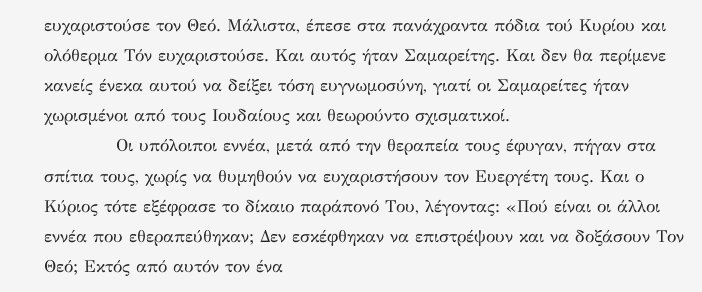ευχαριστούσε τον Θεό. Μάλιστα, έπεσε στα πανάχραντα πόδια τού Κυρίου και ολόθερμα Τόν ευχαριστούσε. Και αυτός ήταν Σαμαρείτης. Και δεν θα περίμενε κανείς ένεκα αυτού να δείξει τόση ευγνωμοσύνη, γιατί οι Σαμαρείτες ήταν χωρισμένοι από τους Ιουδαίους και θεωρούντο σχισματικοί.
            Οι υπόλοιποι εννέα, μετά από την θεραπεία τους έφυγαν, πήγαν στα σπίτια τους, χωρίς να θυμηθούν να ευχαριστήσουν τον Ευεργέτη τους. Και ο Κύριος τότε εξέφρασε το δίκαιο παράπονό Του, λέγοντας: «Πού είναι οι άλλοι εννέα που εθεραπεύθηκαν; Δεν εσκέφθηκαν να επιστρέψουν και να δοξάσουν Τον Θεό; Εκτός από αυτόν τον ένα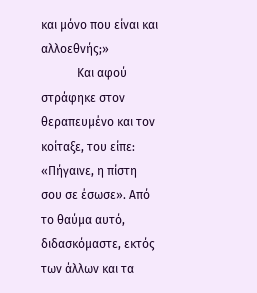και μόνο που είναι και αλλοεθνής;»
            Και αφού στράφηκε στον θεραπευμένο και τον κοίταξε, του είπε: «Πήγαινε, η πίστη σου σε έσωσε». Από το θαύμα αυτό, διδασκόμαστε, εκτός των άλλων και τα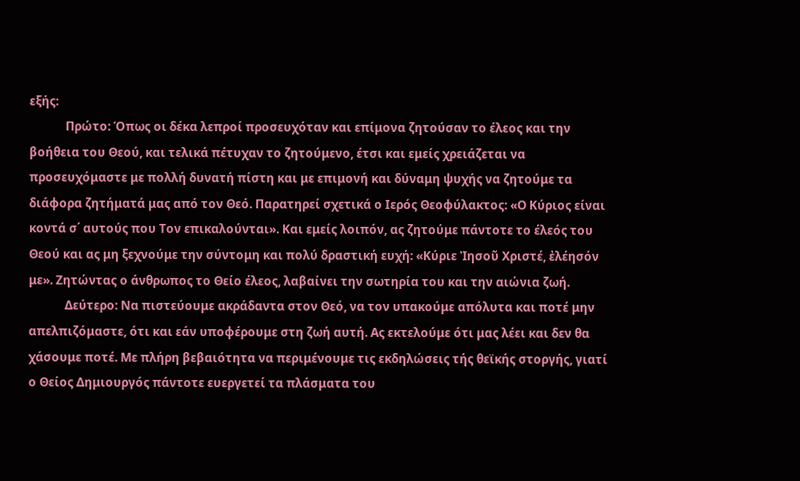εξής:
            Πρώτο: Όπως οι δέκα λεπροί προσευχόταν και επίμονα ζητούσαν το έλεος και την βοήθεια του Θεού, και τελικά πέτυχαν το ζητούμενο, έτσι και εμείς χρειάζεται να προσευχόμαστε με πολλή δυνατή πίστη και με επιμονή και δύναμη ψυχής να ζητούμε τα διάφορα ζητήματά μας από τον Θεό. Παρατηρεί σχετικά ο Ιερός Θεοφύλακτος: «Ο Κύριος είναι κοντά σ΄ αυτούς που Τον επικαλούνται». Και εμείς λοιπόν, ας ζητούμε πάντοτε το έλεός του Θεού και ας μη ξεχνούμε την σύντομη και πολύ δραστική ευχή: «Κύριε Ἰησοῦ Χριστέ, ἐλέησόν με». Ζητώντας ο άνθρωπος το Θείο έλεος, λαβαίνει την σωτηρία του και την αιώνια ζωή.
            Δεύτερο: Να πιστεύουμε ακράδαντα στον Θεό, να τον υπακούμε απόλυτα και ποτέ μην απελπιζόμαστε, ότι και εάν υποφέρουμε στη ζωή αυτή. Ας εκτελούμε ότι μας λέει και δεν θα χάσουμε ποτέ. Με πλήρη βεβαιότητα να περιμένουμε τις εκδηλώσεις τής θεϊκής στοργής, γιατί ο Θείος Δημιουργός πάντοτε ευεργετεί τα πλάσματα του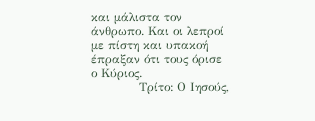και μάλιστα τον άνθρωπο. Και οι λεπροί με πίστη και υπακοή έπραξαν ότι τους όρισε ο Κύριος.
            Τρίτο: Ο Ιησούς,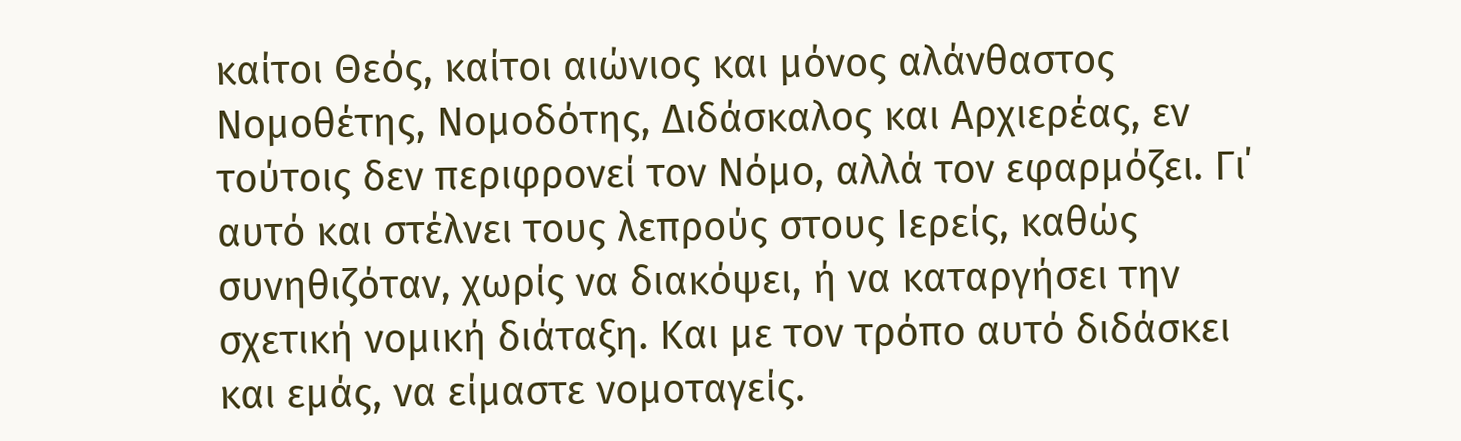καίτοι Θεός, καίτοι αιώνιος και μόνος αλάνθαστος Νομοθέτης, Νομοδότης, Διδάσκαλος και Αρχιερέας, εν τούτοις δεν περιφρονεί τον Νόμο, αλλά τον εφαρμόζει. Γι΄ αυτό και στέλνει τους λεπρούς στους Ιερείς, καθώς συνηθιζόταν, χωρίς να διακόψει, ή να καταργήσει την σχετική νομική διάταξη. Και με τον τρόπο αυτό διδάσκει και εμάς, να είμαστε νομοταγείς.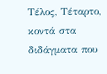Τέλος, Τέταρτο, κοντά στα διδάγματα που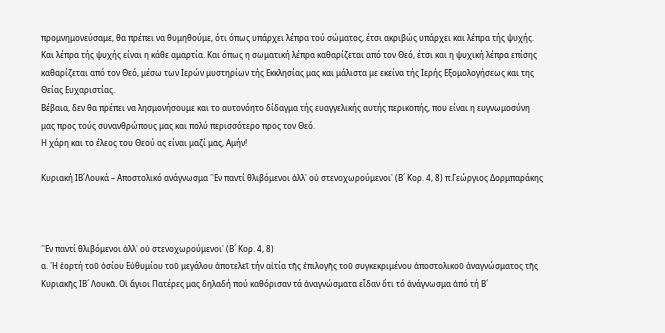προμνημονεύσαμε, θα πρέπει να θυμηθούμε, ότι όπως υπάρχει λέπρα τού σώματος, έτσι ακριβώς υπάρχει και λέπρα τής ψυχής. Και λέπρα τής ψυχής είναι η κάθε αμαρτία. Και όπως η σωματική λέπρα καθαρίζεται από τον Θεό, έτσι και η ψυχική λέπρα επίσης καθαρίζεται από τον Θεό, μέσω των Ιερών μυστηρίων τής Εκκλησίας μας και μάλιστα με εκείνα τής Ιερής Εξομολογήσεως και της Θείας Ευχαριστίας.
Βέβαια, δεν θα πρέπει να λησμονήσουμε και το αυτονόητο δίδαγμα τής ευαγγελικής αυτής περικοπής, που είναι η ευγνωμοσύνη μας προς τούς συνανθρώπους μας και πολύ περισσότερο προς τον Θεό.
Η χάρη και το έλεος του Θεού ας είναι μαζί μας, Αμήν!

Κυριακή ΙΒ΄Λουκά – Αποστολικό ανάγνωσμα ῾᾽Εν παντί θλιβόμενοι ἀλλ᾽ οὐ στενοχωρούμενοι᾽ (Β´ Κορ. 4, 8) π.Γεώργιος Δορμπαράκης



῾᾽Εν παντί θλιβόμενοι ἀλλ᾽ οὐ στενοχωρούμενοι᾽ (Β´ Κορ. 4, 8)
α. ῾Η ἑορτή τοῦ ὁσίου Εὐθυμίου τοῦ μεγάλου ἀποτελεῖ τήν αἰτία τῆς ἐπιλογῆς τοῦ συγκεκριμένου ἀποστολικοῦ ἀναγνώσματος τῆς Κυριακῆς ΙΒ´ Λουκᾶ. Οἱ ἅγιοι Πατέρες μας δηλαδή πού καθόρισαν τά ἀναγνώσματα εἶδαν ὅτι τό ἀνάγνωσμα ἀπό τή Β´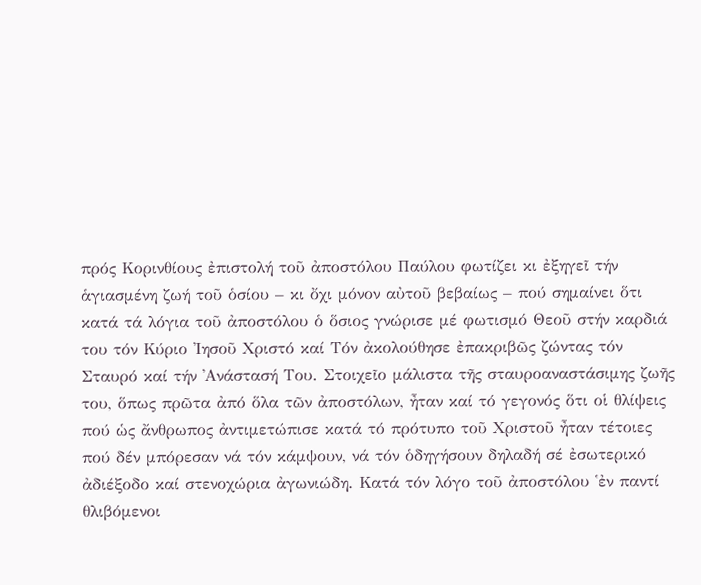πρός Κορινθίους ἐπιστολή τοῦ ἀποστόλου Παύλου φωτίζει κι ἐξηγεῖ τήν ἁγιασμένη ζωή τοῦ ὁσίου – κι ὄχι μόνον αὐτοῦ βεβαίως – πού σημαίνει ὅτι κατά τά λόγια τοῦ ἀποστόλου ὁ ὅσιος γνώρισε μέ φωτισμό Θεοῦ στήν καρδιά του τόν Κύριο ᾽Ιησοῦ Χριστό καί Τόν ἀκολούθησε ἐπακριβῶς ζώντας τόν Σταυρό καί τήν ᾽Ανάστασή Του. Στοιχεῖο μάλιστα τῆς σταυροαναστάσιμης ζωῆς του, ὅπως πρῶτα ἀπό ὅλα τῶν ἀποστόλων, ἦταν καί τό γεγονός ὅτι οἱ θλίψεις πού ὡς ἄνθρωπος ἀντιμετώπισε κατά τό πρότυπο τοῦ Χριστοῦ ἦταν τέτοιες πού δέν μπόρεσαν νά τόν κάμψουν, νά τόν ὁδηγήσουν δηλαδή σέ ἐσωτερικό ἀδιέξοδο καί στενοχώρια ἀγωνιώδη. Κατά τόν λόγο τοῦ ἀποστόλου ῾ἐν παντί θλιβόμενοι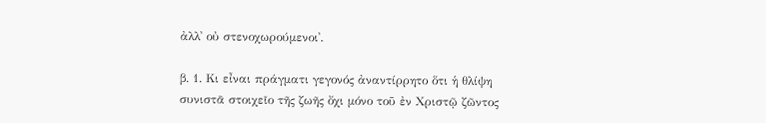ἀλλ᾽ οὐ στενοχωρούμενοι᾽.

β. 1. Κι εἶναι πράγματι γεγονός ἀναντίρρητο ὅτι ἡ θλίψη συνιστᾶ στοιχεῖο τῆς ζωῆς ὄχι μόνο τοῦ ἐν Χριστῷ ζῶντος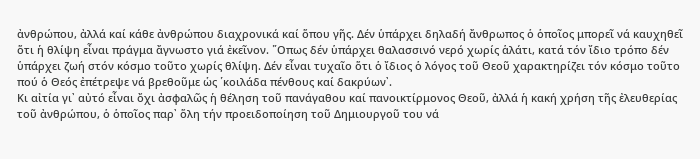ἀνθρώπου, ἀλλά καί κάθε ἀνθρώπου διαχρονικά καί ὅπου γῆς. Δέν ὑπάρχει δηλαδή ἄνθρωπος ὁ ὁποῖος μπορεῖ νά καυχηθεῖ ὅτι ἡ θλίψη εἶναι πράγμα ἄγνωστο γιά ἐκεῖνον. ῞Οπως δέν ὑπάρχει θαλασσινό νερό χωρίς ἁλάτι, κατά τόν ἴδιο τρόπο δέν ὑπάρχει ζωή στόν κόσμο τοῦτο χωρίς θλίψη. Δέν εἶναι τυχαῖο ὅτι ὁ ἴδιος ὁ λόγος τοῦ Θεοῦ χαρακτηρίζει τόν κόσμο τοῦτο πού ὁ Θεός ἐπέτρεψε νά βρεθοῦμε ὡς ῾κοιλάδα πένθους καί δακρύων᾽.
Κι αἰτία γι᾽ αὐτό εἶναι ὄχι ἀσφαλῶς ἡ θέληση τοῦ πανάγαθου καί πανοικτίρμονος Θεοῦ, ἀλλά ἡ κακή χρήση τῆς ἐλευθερίας τοῦ ἀνθρώπου, ὁ ὁποῖος παρ᾽ ὅλη τήν προειδοποίηση τοῦ Δημιουργοῦ του νά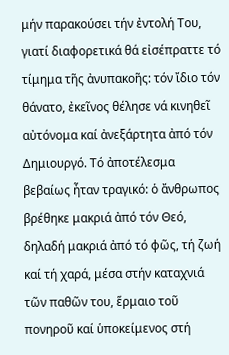μήν παρακούσει τήν ἐντολή Του, γιατί διαφορετικά θά εἰσέπραττε τό τίμημα τῆς ἀνυπακοῆς: τόν ἴδιο τόν θάνατο, ἐκεῖνος θέλησε νά κινηθεῖ αὐτόνομα καί ἀνεξάρτητα ἀπό τόν Δημιουργό. Τό ἀποτέλεσμα βεβαίως ἦταν τραγικό: ὁ ἄνθρωπος βρέθηκε μακριά ἀπό τόν Θεό, δηλαδή μακριά ἀπό τό φῶς, τή ζωή καί τή χαρά, μέσα στήν καταχνιά τῶν παθῶν του, ἕρμαιο τοῦ πονηροῦ καί ὑποκείμενος στή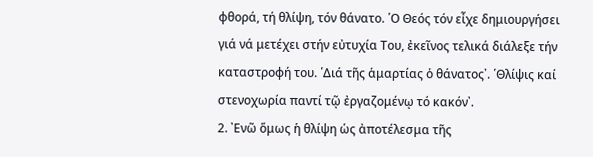φθορά, τή θλίψη, τόν θάνατο. ῾Ο Θεός τόν εἶχε δημιουργήσει γιά νά μετέχει στήν εὐτυχία Του, ἐκεῖνος τελικά διάλεξε τήν καταστροφή του. ῾Διά τῆς ἁμαρτίας ὁ θάνατος᾽. ῾Θλίψις καί στενοχωρία παντί τῷ ἐργαζομένῳ τό κακόν᾽.
2. ᾽Ενῶ ὅμως ἡ θλίψη ὡς ἀποτέλεσμα τῆς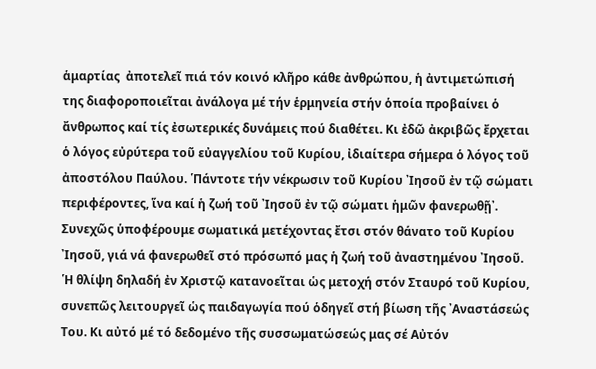ἁμαρτίας  ἀποτελεῖ πιά τόν κοινό κλῆρο κάθε ἀνθρώπου, ἡ ἀντιμετώπισή της διαφοροποιεῖται ἀνάλογα μέ τήν ἑρμηνεία στήν ὁποία προβαίνει ὁ ἄνθρωπος καί τίς ἐσωτερικές δυνάμεις πού διαθέτει. Κι ἐδῶ ἀκριβῶς ἔρχεται ὁ λόγος εὐρύτερα τοῦ εὐαγγελίου τοῦ Κυρίου, ἰδιαίτερα σήμερα ὁ λόγος τοῦ ἀποστόλου Παύλου. ῾Πάντοτε τήν νέκρωσιν τοῦ Κυρίου ᾽Ιησοῦ ἐν τῷ σώματι περιφέροντες, ἵνα καί ἡ ζωή τοῦ ᾽Ιησοῦ ἐν τῷ σώματι ἡμῶν φανερωθῇ᾽. Συνεχῶς ὑποφέρουμε σωματικά μετέχοντας ἔτσι στόν θάνατο τοῦ Κυρίου ᾽Ιησοῦ, γιά νά φανερωθεῖ στό πρόσωπό μας ἡ ζωή τοῦ ἀναστημένου ᾽Ιησοῦ. ῾Η θλίψη δηλαδή ἐν Χριστῷ κατανοεῖται ὡς μετοχή στόν Σταυρό τοῦ Κυρίου, συνεπῶς λειτουργεῖ ὡς παιδαγωγία πού ὁδηγεῖ στή βίωση τῆς ᾽Αναστάσεώς Του. Κι αὐτό μέ τό δεδομένο τῆς συσσωματώσεώς μας σέ Αὐτόν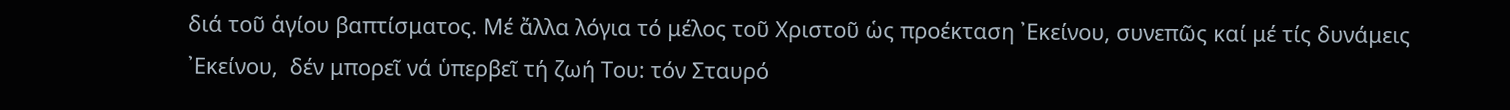διά τοῦ ἁγίου βαπτίσματος. Μέ ἄλλα λόγια τό μέλος τοῦ Χριστοῦ ὡς προέκταση ᾽Εκείνου, συνεπῶς καί μέ τίς δυνάμεις ᾽Εκείνου,  δέν μπορεῖ νά ὑπερβεῖ τή ζωή Του: τόν Σταυρό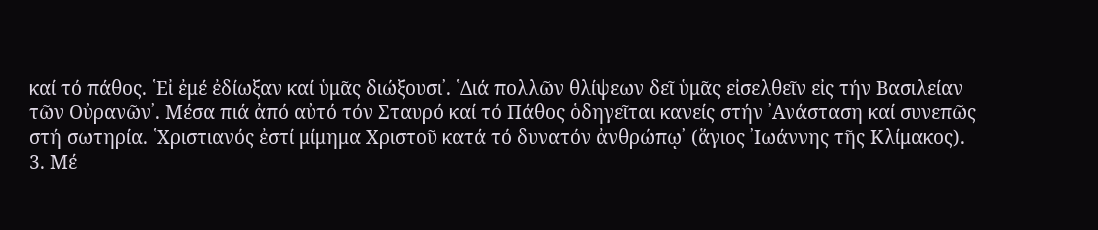καί τό πάθος. ῾Εἰ ἐμέ ἐδίωξαν καί ὑμᾶς διώξουσι᾽. ῾Διά πολλῶν θλίψεων δεῖ ὑμᾶς εἰσελθεῖν εἰς τήν Βασιλείαν τῶν Οὐρανῶν᾽. Μέσα πιά ἀπό αὐτό τόν Σταυρό καί τό Πάθος ὁδηγεῖται κανείς στήν ᾽Ανάσταση καί συνεπῶς στή σωτηρία. ῾Χριστιανός ἐστί μίμημα Χριστοῦ κατά τό δυνατόν ἀνθρώπῳ᾽ (ἅγιος ᾽Ιωάννης τῆς Κλίμακος).
3. Μέ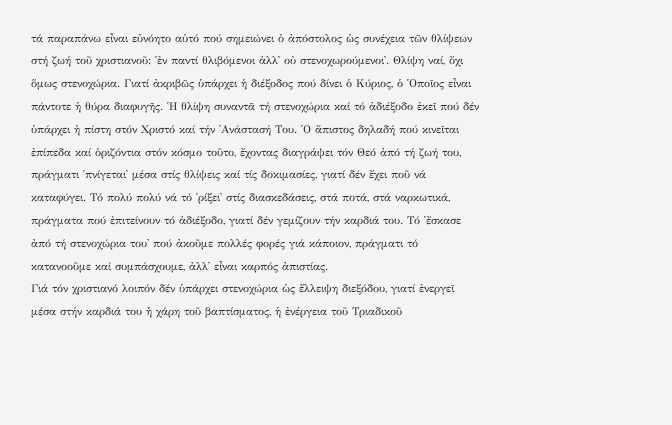τά παραπάνω εἶναι εὐνόητο αὐτό πού σημειώνει ὁ ἀπόστολος ὡς συνέχεια τῶν θλίψεων στή ζωή τοῦ χριστιανοῦ: ῾ἐν παντί θλιβόμενοι ἀλλ᾽ οὐ στενοχωρούμενοι᾽. Θλίψη ναί, ὄχι ὅμως στενοχώρια. Γιατί ἀκριβῶς ὑπάρχει ἡ διέξοδος πού δίνει ὁ Κύριος, ὁ ῾Οποῖος εἶναι πάντοτε ἡ θύρα διαφυγῆς. ῾Η θλίψη συναντᾶ τή στενοχώρια καί τό ἀδιέξοδο ἐκεῖ πού δέν ὑπάρχει ἡ πίστη στόν Χριστό καί τήν ᾽Ανάστασή Του. ῾Ο ἄπιστος δηλαδή πού κινεῖται ἐπίπεδα καί ὁριζόντια στόν κόσμο τοῦτο, ἔχοντας διαγράψει τόν Θεό ἀπό τή ζωή του, πράγματι ῾πνίγεται᾽ μέσα στίς θλίψεις καί τίς δοκιμασίες, γιατί δέν ἔχει ποῦ νά καταφύγει. Τό πολύ πολύ νά τό ῾ρίξει᾽ στίς διασκεδάσεις, στά ποτά, στά ναρκωτικά, πράγματα πού ἐπιτείνουν τό ἀδιέξοδο, γιατί δέν γεμίζουν τήν καρδιά του. Τό ῾ἔσκασε ἀπό τή στενοχώρια του᾽ πού ἀκοῦμε πολλές φορές γιά κάποιον, πράγματι τό κατανοοῦμε καί συμπάσχουμε, ἀλλ᾽ εἶναι καρπός ἀπιστίας.
Γιά τόν χριστιανό λοιπόν δέν ὑπάρχει στενοχώρια ὡς ἔλλειψη διεξόδου, γιατί ἐνεργεῖ μέσα στήν καρδιά του ἡ χάρη τοῦ βαπτίσματος, ἡ ἐνέργεια τοῦ Τριαδικοῦ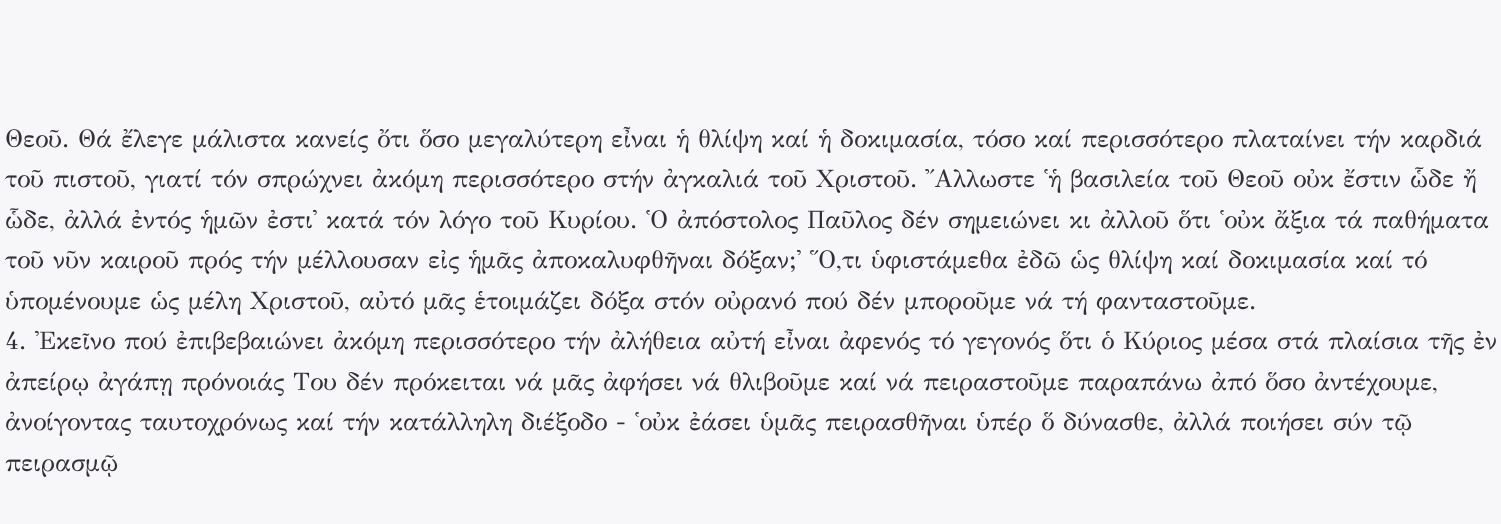Θεοῦ. Θά ἔλεγε μάλιστα κανείς ὄτι ὅσο μεγαλύτερη εἶναι ἡ θλίψη καί ἡ δοκιμασία, τόσο καί περισσότερο πλαταίνει τήν καρδιά τοῦ πιστοῦ, γιατί τόν σπρώχνει ἀκόμη περισσότερο στήν ἀγκαλιά τοῦ Χριστοῦ. ῎Αλλωστε ῾ἡ βασιλεία τοῦ Θεοῦ οὐκ ἔστιν ὧδε ἤ ὧδε, ἀλλά ἐντός ἡμῶν ἐστι᾽ κατά τόν λόγο τοῦ Κυρίου. ῾Ο ἀπόστολος Παῦλος δέν σημειώνει κι ἀλλοῦ ὅτι ῾οὐκ ἄξια τά παθήματα τοῦ νῦν καιροῦ πρός τήν μέλλουσαν εἰς ἡμᾶς ἀποκαλυφθῆναι δόξαν;᾽ ῞Ο,τι ὑφιστάμεθα ἐδῶ ὡς θλίψη καί δοκιμασία καί τό ὑπομένουμε ὡς μέλη Χριστοῦ, αὐτό μᾶς ἑτοιμάζει δόξα στόν οὐρανό πού δέν μποροῦμε νά τή φανταστοῦμε.
4. ᾽Εκεῖνο πού ἐπιβεβαιώνει ἀκόμη περισσότερο τήν ἀλήθεια αὐτή εἶναι ἀφενός τό γεγονός ὅτι ὁ Κύριος μέσα στά πλαίσια τῆς ἐν ἀπείρῳ ἀγάπῃ πρόνοιάς Του δέν πρόκειται νά μᾶς ἀφήσει νά θλιβοῦμε καί νά πειραστοῦμε παραπάνω ἀπό ὅσο ἀντέχουμε, ἀνοίγοντας ταυτοχρόνως καί τήν κατάλληλη διέξοδο - ῾οὐκ ἐάσει ὑμᾶς πειρασθῆναι ὑπέρ ὅ δύνασθε, ἀλλά ποιήσει σύν τῷ πειρασμῷ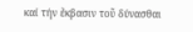καί τήν ἔκβασιν τοῦ δύνασθαι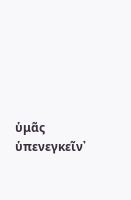ὑμᾶς ὑπενεγκεῖν᾽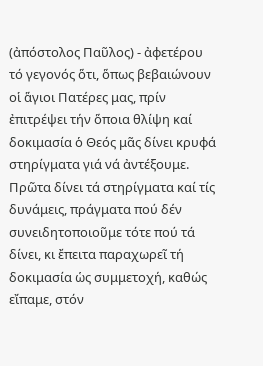(ἀπόστολος Παῦλος) - ἀφετέρου τό γεγονός ὅτι, ὅπως βεβαιώνουν οἱ ἅγιοι Πατέρες μας, πρίν ἐπιτρέψει τήν ὅποια θλίψη καί δοκιμασία ὁ Θεός μᾶς δίνει κρυφά στηρίγματα γιά νά ἀντέξουμε. Πρῶτα δίνει τά στηρίγματα καί τίς δυνάμεις, πράγματα πού δέν συνειδητοποιοῦμε τότε πού τά δίνει, κι ἔπειτα παραχωρεῖ τή δοκιμασία ὡς συμμετοχή, καθώς εἴπαμε, στόν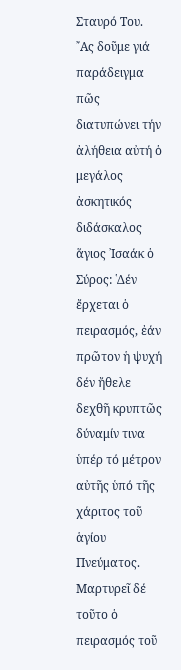Σταυρό Του.
῎Ας δοῦμε γιά παράδειγμα πῶς διατυπώνει τήν ἀλήθεια αὐτή ὁ μεγάλος ἀσκητικός διδάσκαλος ἅγιος ᾽Ισαάκ ὁ Σύρος: ῾Δέν ἔρχεται ὁ πειρασμός, ἐάν πρῶτον ἡ ψυχή δέν ἤθελε δεχθῆ κρυπτῶς δύναμίν τινα ὑπέρ τό μέτρον αὐτῆς ὑπό τῆς χάριτος τοῦ ἁγίου Πνεύματος. Μαρτυρεῖ δέ τοῦτο ὁ πειρασμός τοῦ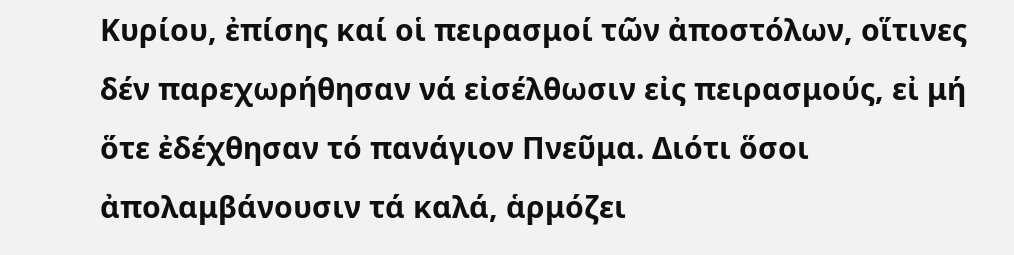Κυρίου, ἐπίσης καί οἱ πειρασμοί τῶν ἀποστόλων, οἵτινες δέν παρεχωρήθησαν νά εἰσέλθωσιν εἰς πειρασμούς, εἰ μή ὅτε ἐδέχθησαν τό πανάγιον Πνεῦμα. Διότι ὅσοι ἀπολαμβάνουσιν τά καλά, ἁρμόζει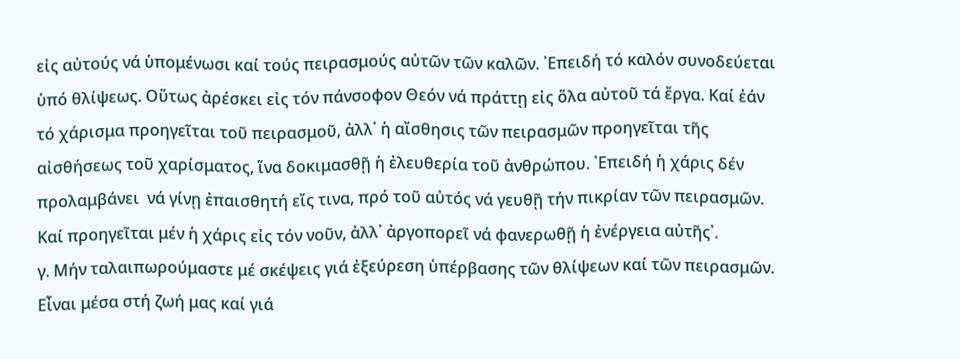εἰς αὐτούς νά ὑπομένωσι καί τούς πειρασμούς αὐτῶν τῶν καλῶν. ᾽Επειδή τό καλόν συνοδεύεται ὑπό θλίψεως. Οὕτως ἀρέσκει εἰς τόν πάνσοφον Θεόν νά πράττῃ εἰς ὅλα αὐτοῦ τά ἔργα. Καί ἐάν τό χάρισμα προηγεῖται τοῦ πειρασμοῦ, ἀλλ᾽ ἡ αἴσθησις τῶν πειρασμῶν προηγεῖται τῆς αἰσθήσεως τοῦ χαρίσματος, ἵνα δοκιμασθῇ ἡ ἐλευθερία τοῦ ἀνθρώπου. ᾽Επειδή ἡ χάρις δέν προλαμβάνει  νά γίνῃ ἐπαισθητή εἴς τινα, πρό τοῦ αὐτός νά γευθῇ τήν πικρίαν τῶν πειρασμῶν. Καί προηγεῖται μέν ἡ χάρις εἰς τόν νοῦν, ἀλλ᾽ ἀργοπορεῖ νά φανερωθῇ ἡ ἐνέργεια αὐτῆς᾽.
γ. Μήν ταλαιπωρούμαστε μέ σκέψεις γιά ἐξεύρεση ὑπέρβασης τῶν θλίψεων καί τῶν πειρασμῶν. Εἶναι μέσα στή ζωή μας καί γιά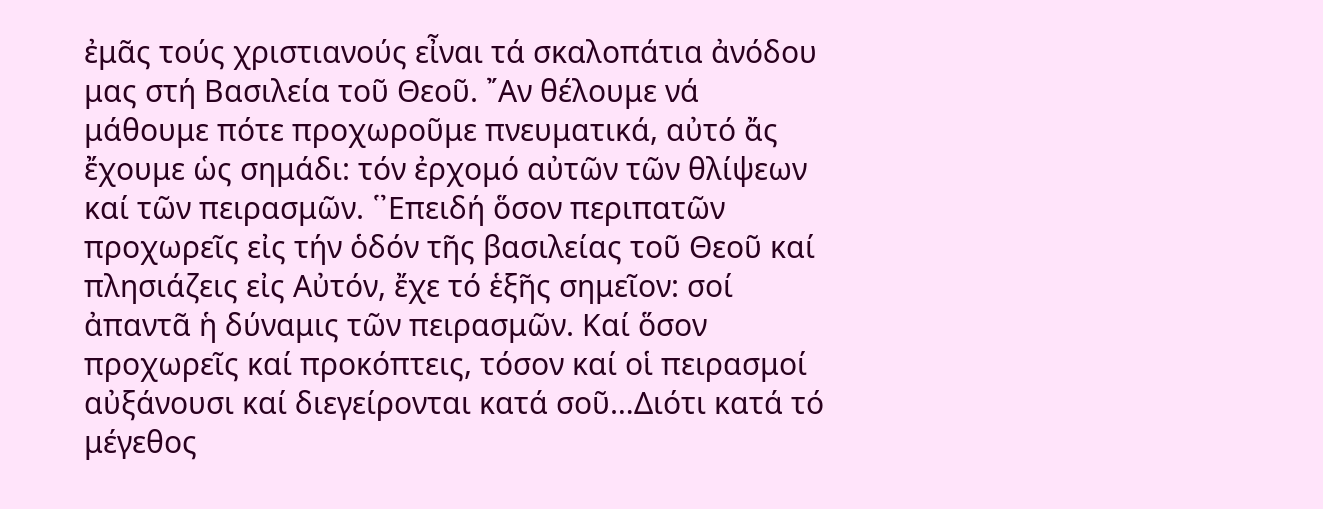ἐμᾶς τούς χριστιανούς εἶναι τά σκαλοπάτια ἀνόδου μας στή Βασιλεία τοῦ Θεοῦ. ῎Αν θέλουμε νά μάθουμε πότε προχωροῦμε πνευματικά, αὐτό ἄς ἔχουμε ὡς σημάδι: τόν ἐρχομό αὐτῶν τῶν θλίψεων καί τῶν πειρασμῶν. ῾᾽Επειδή ὅσον περιπατῶν προχωρεῖς εἰς τήν ὁδόν τῆς βασιλείας τοῦ Θεοῦ καί πλησιάζεις εἰς Αὐτόν, ἔχε τό ἑξῆς σημεῖον: σοί ἀπαντᾶ ἡ δύναμις τῶν πειρασμῶν. Καί ὅσον προχωρεῖς καί προκόπτεις, τόσον καί οἱ πειρασμοί αὐξάνουσι καί διεγείρονται κατά σοῦ…Διότι κατά τό μέγεθος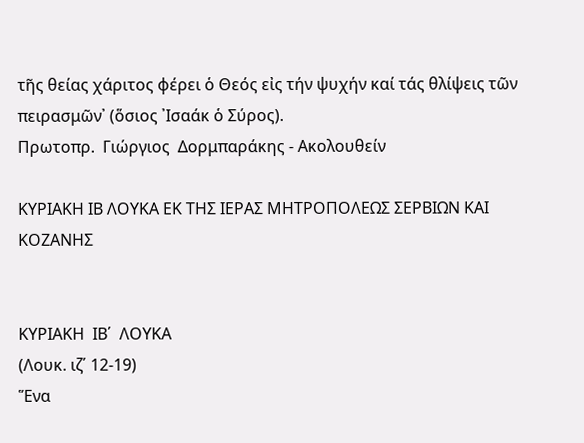τῆς θείας χάριτος φέρει ὁ Θεός εἰς τήν ψυχήν καί τάς θλίψεις τῶν πειρασμῶν᾽ (ὅσιος ᾽Ισαάκ ὁ Σύρος).
Πρωτοπρ.  Γιώργιος  Δορμπαράκης - Ακολουθείν

ΚΥΡΙΑΚΗ ΙΒ ΛΟΥΚΑ ΕΚ ΤΗΣ ΙΕΡΑΣ ΜΗΤΡΟΠΟΛΕΩΣ ΣΕΡΒΙΩΝ ΚΑΙ ΚΟΖΑΝΗΣ


ΚΥΡΙΑΚΗ  ΙΒ΄  ΛΟΥΚΑ
(Λουκ. ιζ΄ 12-19)
Ἕνα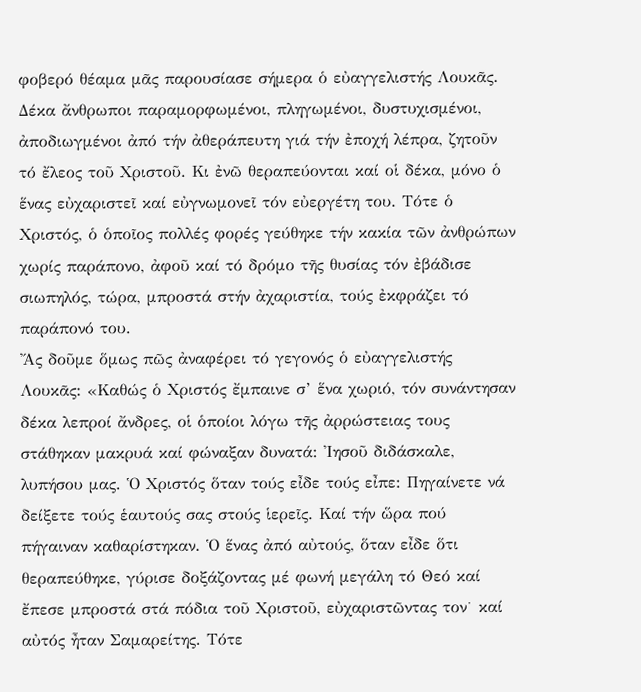φοβερό θέαμα μᾶς παρουσίασε σήμερα ὁ εὐαγγελιστής Λουκᾶς. Δέκα ἄνθρωποι παραμορφωμένοι, πληγωμένοι, δυστυχισμένοι, ἀποδιωγμένοι ἀπό τήν ἀθεράπευτη γιά τήν ἐποχή λέπρα, ζητοῦν τό ἔλεος τοῦ Χριστοῦ. Κι ἐνῶ θεραπεύονται καί οἱ δέκα, μόνο ὁ ἕνας εὐχαριστεῖ καί εὐγνωμονεῖ τόν εὐεργέτη του. Τότε ὁ Χριστός, ὁ ὁποῖος πολλές φορές γεύθηκε τήν κακία τῶν ἀνθρώπων χωρίς παράπονο, ἀφοῦ καί τό δρόμο τῆς θυσίας τόν ἐβάδισε σιωπηλός, τώρα, μπροστά στήν ἀχαριστία, τούς ἐκφράζει τό παράπονό του.
Ἄς δοῦμε ὅμως πῶς ἀναφέρει τό γεγονός ὁ εὐαγγελιστής Λουκᾶς: «Καθώς ὁ Χριστός ἔμπαινε σ’ ἕνα χωριό, τόν συνάντησαν δέκα λεπροί ἄνδρες, οἱ ὁποίοι λόγω τῆς ἀρρώστειας τους στάθηκαν μακρυά καί φώναξαν δυνατά: Ἰησοῦ διδάσκαλε, λυπήσου μας. Ὁ Χριστός ὅταν τούς εἶδε τούς εἶπε: Πηγαίνετε νά δείξετε τούς ἑαυτούς σας στούς ἱερεῖς. Καί τήν ὥρα πού πήγαιναν καθαρίστηκαν. Ὁ ἕνας ἀπό αὐτούς, ὅταν εἶδε ὅτι θεραπεύθηκε, γύρισε δοξάζοντας μέ φωνή μεγάλη τό Θεό καί ἔπεσε μπροστά στά πόδια τοῦ Χριστοῦ, εὐχαριστῶντας τον˙ καί αὐτός ἦταν Σαμαρείτης. Τότε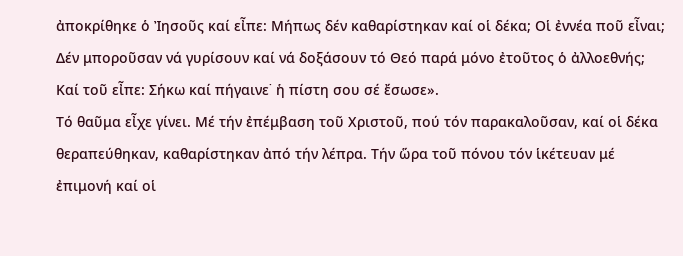ἀποκρίθηκε ὁ Ἰησοῦς καί εἶπε: Μήπως δέν καθαρίστηκαν καί οἱ δέκα; Οἱ ἐννέα ποῦ εἶναι; Δέν μποροῦσαν νά γυρίσουν καί νά δοξάσουν τό Θεό παρά μόνο ἐτοῦτος ὁ ἀλλοεθνής; Καί τοῦ εἶπε: Σήκω καί πήγαινε˙ ἡ πίστη σου σέ ἔσωσε».
Τό θαῦμα εἶχε γίνει. Μέ τήν ἐπέμβαση τοῦ Χριστοῦ, πού τόν παρακαλοῦσαν, καί οἱ δέκα θεραπεύθηκαν, καθαρίστηκαν ἀπό τήν λέπρα. Τήν ὥρα τοῦ πόνου τόν ἱκέτευαν μέ ἐπιμονή καί οἱ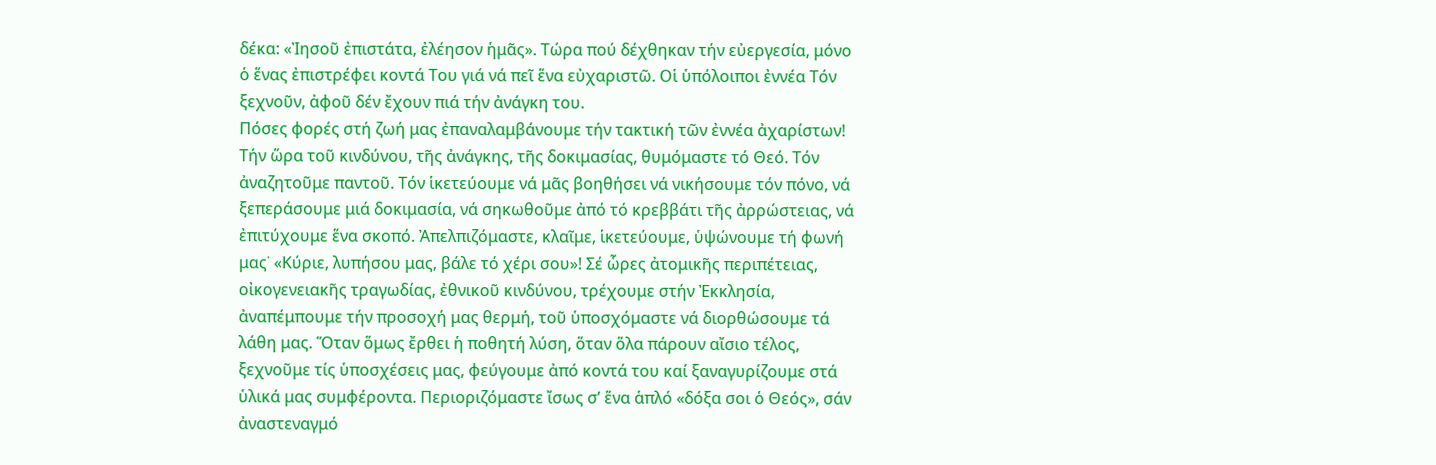δέκα: «Ἰησοῦ ἐπιστάτα, ἐλέησον ἡμᾶς». Τώρα πού δέχθηκαν τήν εὐεργεσία, μόνο ὁ ἕνας ἐπιστρέφει κοντά Του γιά νά πεῖ ἕνα εὐχαριστῶ. Οἱ ὑπόλοιποι ἐννέα Τόν ξεχνοῦν, ἀφοῦ δέν ἔχουν πιά τήν ἀνάγκη του.
Πόσες φορές στή ζωή μας ἐπαναλαμβάνουμε τήν τακτική τῶν ἐννέα ἀχαρίστων! Τήν ὥρα τοῦ κινδύνου, τῆς ἀνάγκης, τῆς δοκιμασίας, θυμόμαστε τό Θεό. Τόν ἀναζητοῦμε παντοῦ. Τόν ἱκετεύουμε νά μᾶς βοηθήσει νά νικήσουμε τόν πόνο, νά ξεπεράσουμε μιά δοκιμασία, νά σηκωθοῦμε ἀπό τό κρεββάτι τῆς ἀρρώστειας, νά ἐπιτύχουμε ἕνα σκοπό. Ἀπελπιζόμαστε, κλαῖμε, ἱκετεύουμε, ὑψώνουμε τή φωνή μας˙ «Κύριε, λυπήσου μας, βάλε τό χέρι σου»! Σέ ὧρες ἀτομικῆς περιπέτειας, οἰκογενειακῆς τραγωδίας, ἐθνικοῦ κινδύνου, τρέχουμε στήν Ἐκκλησία, ἀναπέμπουμε τήν προσοχή μας θερμή, τοῦ ὑποσχόμαστε νά διορθώσουμε τά λάθη μας. Ὅταν ὅμως ἔρθει ἡ ποθητή λύση, ὅταν ὅλα πάρουν αἴσιο τέλος, ξεχνοῦμε τίς ὑποσχέσεις μας, φεύγουμε ἀπό κοντά του καί ξαναγυρίζουμε στά ὑλικά μας συμφέροντα. Περιοριζόμαστε ἴσως σ’ ἕνα ἁπλό «δόξα σοι ὁ Θεός», σάν ἀναστεναγμό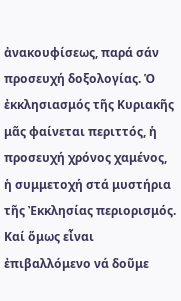ἀνακουφίσεως, παρά σάν προσευχή δοξολογίας. Ὁ ἐκκλησιασμός τῆς Κυριακῆς μᾶς φαίνεται περιττός, ἡ προσευχή χρόνος χαμένος, ἡ συμμετοχή στά μυστήρια τῆς Ἐκκλησίας περιορισμός.
Καί ὅμως εἶναι ἐπιβαλλόμενο νά δοῦμε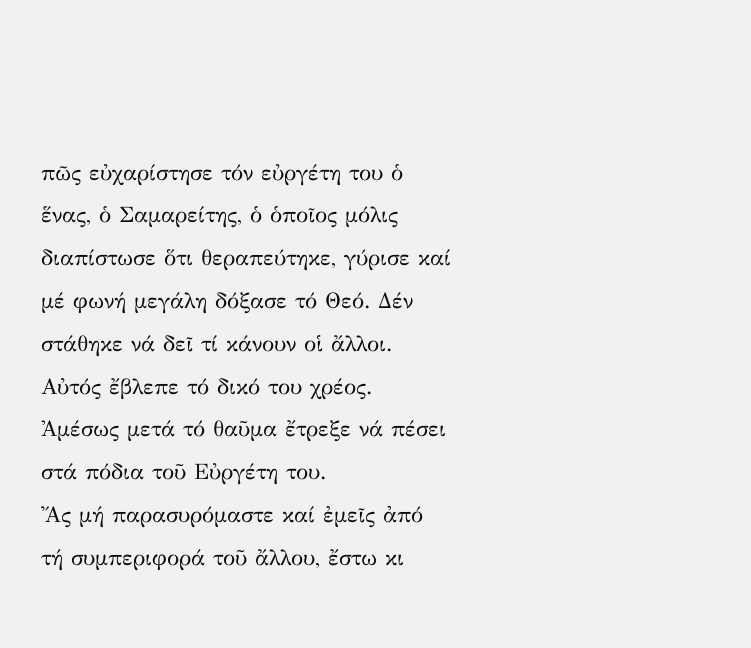πῶς εὐχαρίστησε τόν εὐργέτη του ὁ ἕνας, ὁ Σαμαρείτης, ὁ ὁποῖος μόλις διαπίστωσε ὅτι θεραπεύτηκε, γύρισε καί μέ φωνή μεγάλη δόξασε τό Θεό. Δέν στάθηκε νά δεῖ τί κάνουν οἱ ἄλλοι. Αὐτός ἔβλεπε τό δικό του χρέος. Ἀμέσως μετά τό θαῦμα ἔτρεξε νά πέσει στά πόδια τοῦ Εὐργέτη του.
Ἄς μή παρασυρόμαστε καί ἐμεῖς ἀπό τή συμπεριφορά τοῦ ἄλλου, ἔστω κι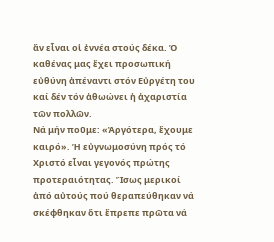ἄν εἶναι οἱ ἐννέα στούς δέκα. Ὁ καθένας μας ἔχει προσωπική εὐθύνη ἀπέναντι στόν Εὐργέτη του καί δέν τόν ἀθωώνει ἡ ἀχαριστία τῶν πολλῶν.
Νά μήν ποῦμε: «Ἀργότερα, ἔχουμε καιρό». Ἡ εὐγνωμοσύνη πρός τό Χριστό εἶναι γεγονός πρώτης προτεραιότητας. Ἴσως μερικοί ἀπό αὐτούς πού θεραπεύθηκαν νά σκέφθηκαν ὅτι ἔπρεπε πρῶτα νά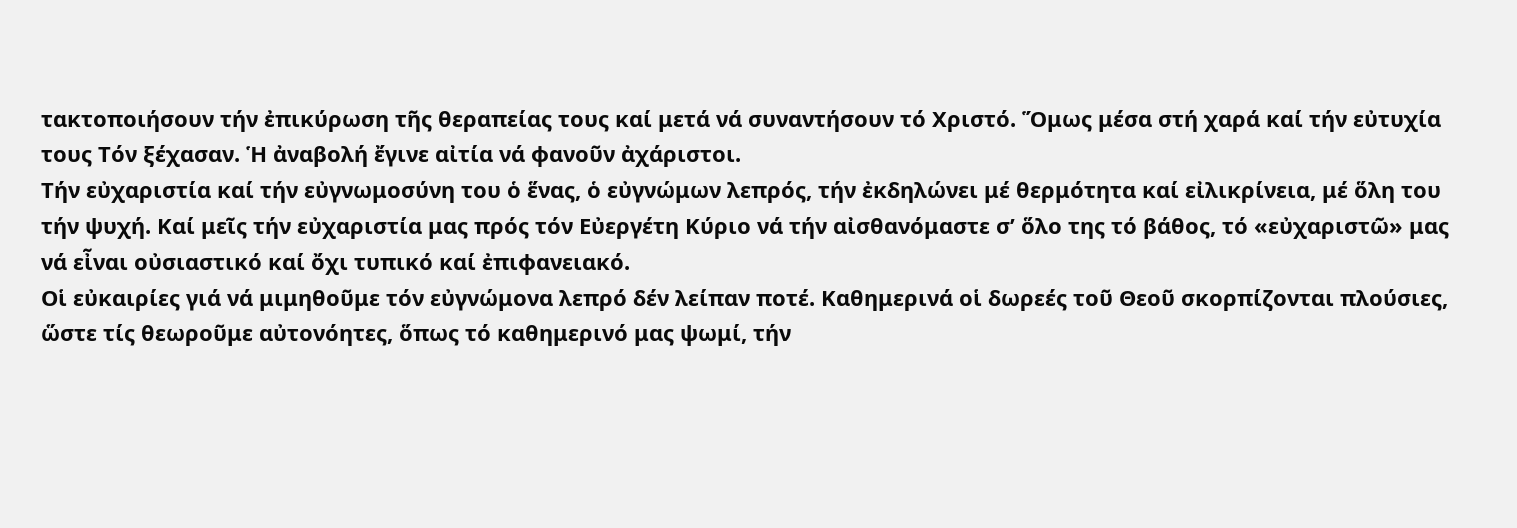τακτοποιήσουν τήν ἐπικύρωση τῆς θεραπείας τους καί μετά νά συναντήσουν τό Χριστό. Ὅμως μέσα στή χαρά καί τήν εὐτυχία τους Τόν ξέχασαν. Ἡ ἀναβολή ἔγινε αἰτία νά φανοῦν ἀχάριστοι.
Τήν εὐχαριστία καί τήν εὐγνωμοσύνη του ὁ ἕνας, ὁ εὐγνώμων λεπρός, τήν ἐκδηλώνει μέ θερμότητα καί εἰλικρίνεια, μέ ὅλη του τήν ψυχή. Καί μεῖς τήν εὐχαριστία μας πρός τόν Εὐεργέτη Κύριο νά τήν αἰσθανόμαστε σ’ ὅλο της τό βάθος, τό «εὐχαριστῶ» μας νά εἶναι οὐσιαστικό καί ὄχι τυπικό καί ἐπιφανειακό.
Οἱ εὐκαιρίες γιά νά μιμηθοῦμε τόν εὐγνώμονα λεπρό δέν λείπαν ποτέ. Καθημερινά οἱ δωρεές τοῦ Θεοῦ σκορπίζονται πλούσιες, ὥστε τίς θεωροῦμε αὐτονόητες, ὅπως τό καθημερινό μας ψωμί, τήν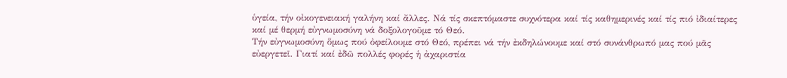ὑγεία, τήν οἰκογενειακή γαλήνη καί ἄλλες. Νά τίς σκεπτόμαστε συχνότερα καί τίς καθημερινές καί τίς πιό ἰδιαίτερες καί μέ θερμή εὐγνωμοσύνη νά δοξολογοῦμε τό Θεό.
Τήν εὐγνωμοσύνη ὅμως πού ὀφείλουμε στό Θεό, πρέπει νά τήν ἐκδηλώνουμε καί στό συνάνθρωπό μας πού μᾶς εὐεργετεῖ. Γιατί καί ἐδῶ πολλές φορές ἡ ἀχαριστία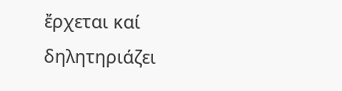ἔρχεται καί δηλητηριάζει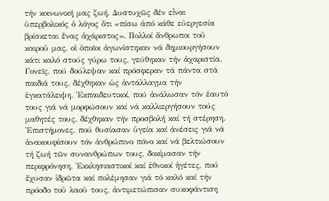τήν κοινωνική μας ζωή. Δυστυχῶς δέν εἶναι ὑπερβολικός ὁ λόγος ὅτι «πίσω ἀπό κάθε εὐεργεσία βρίσκεται ἕνας ἀχάριστος». Πολλοί ἄνθρωποι τοῦ καιροῦ μας, οἱ ὁποῖοι ἀγωνίστηκαν νά δημιουργήσουν κάτι καλό στούς γύρω τους, γεύθηκαν τήν ἀχαριστία. Γονεῖς, πού δούλεψαν καί πρόσφεραν τά πάντα στά παιδιά τους, δέχθηκαν ὡς ἀντάλλαγμα τήν ἐγκατάλειψη. Ἐκπαιδευτικοί, πού ἀνάλωσαν τόν ἑαυτό τους γιά νά μορφώσουν καί νά καλλιεργήσουν τούς μαθητές τους, δέχθηκαν τήν προσβολή καί τή στέρηση. Ἐπιστήμονες, πού θυσίασαν ὑγεία καί ἀνέσεις γιά νά ἀνακουφίσουν τόν ἀνθρώπινο πόνο καί νά βελτιώσουν τή ζωή τῶν συνανθρώπων τους, δοκίμασαν τήν περιφρόνηση. Ἐκκλησιαστικοί καί ἐθνικοί ἡγέτες, πού ἔχυσαν ἱδρῶτα καί πολέμησαν γιά τό καλό καί τήν πρόοδο τοῦ λαοῦ τους, ἀντιμετώπισαν συκοφάντιση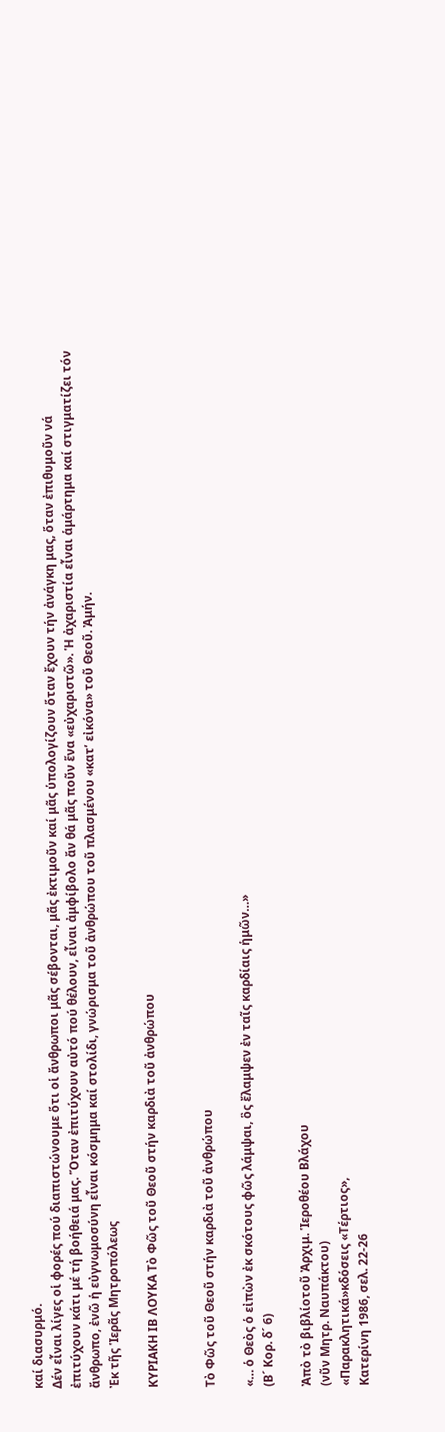καί διασυρμό.
Δέν εἶναι λίγες οἱ φορές πού διαπιστώνουμε ὅτι οἱ ἄνθρωποι μᾶς σέβονται, μᾶς ἐκτιμοῦν καί μᾶς ὑπολογίζουν ὅταν ἔχουν τήν ἀνάγκη μας, ὅταν ἐπιθυμοῦν νά ἐπιτύχουν κάτι μέ τή βοήθειά μας. Ὅταν ἐπιτύχουν αὐτό πού θέλουν, εἶναι ἀμφίβολο ἄν θά μᾶς ποῦν ἕνα «εὐχαριστῶ». Ἡ ἀχαριστία εἶναι ἁμάρτημα καί στιγματίζει τόν ἄνθρωπο, ἐνῶ ἡ εὐγνωμοσύνη εἶναι κόσμημα καί στολίδι, γνώρισμα τοῦ ἀνθρώπου τοῦ πλασμένου «κατ’ εἰκόνα» τοῦ Θεοῦ. Ἀμήν.
Ἐκ τῆς Ἱερᾶς Μητροπόλεως

ΚΥΡΙΑΚΗ ΙΒ ΛΟΥΚΑ Τὸ Φῶς τοῦ Θεοῦ στήν καρδιὰ τοῦ ἀνθρώπου


Τὸ Φῶς τοῦ Θεοῦ στήν καρδιὰ τοῦ ἀνθρώπου

«… ὁ Θεὸς ὁ εἰπὼν ἐκ σκότους φῶς λάμψαι, ὃς ἔλαμψεν ἐν ταῖς καρδίαις ἡμῶν…»
(Β´ Κορ. δ´ 6)

Ἀπὸ τὸ βιβλίοτοῦ Ἀρχιμ. Ἱεροθέου Βλάχου
(νῦν Μητρ. Ναυπάκτου)
«Παρακλητικά»κδόσεις «Τέρτιος»,
Κατερίνη 1986, σελ. 22-26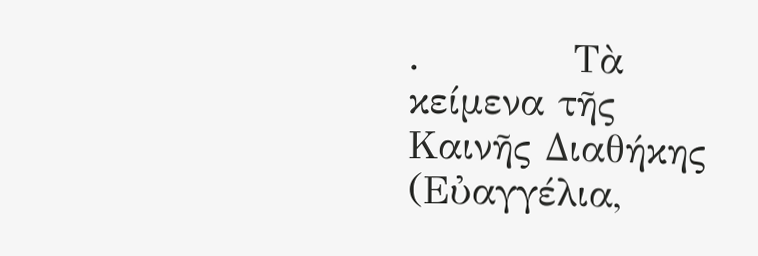.           Τὰ κείμενα τῆς Καινῆς Διαθήκης (Εὐαγγέλια,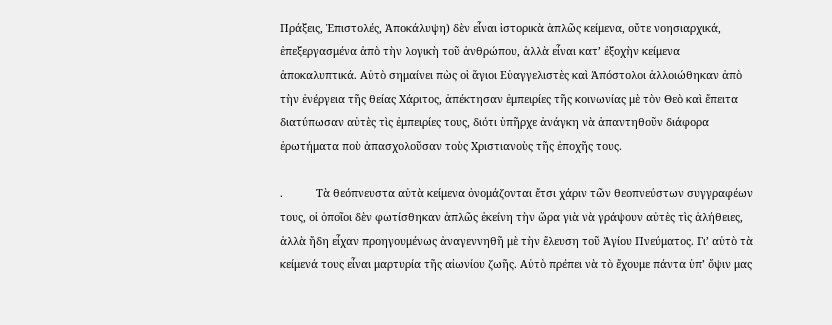Πράξεις, Ἐπιστολές, Ἀποκάλυψη) δὲν εἶναι ἱστορικὰ ἁπλῶς κείμενα, οὔτε νοησιαρχικά, ἐπεξεργασμένα ἀπὸ τὴν λογικὴ τοῦ ἀνθρώπου, ἀλλὰ εἶναι κατ’ ἐξοχὴν κείμενα ἀποκαλυπτικά. Αὐτὸ σημαίνει πὼς οἱ ἅγιοι Εὐαγγελιστὲς καὶ Ἀπόστολοι ἀλλοιώθηκαν ἀπὸ τὴν ἐνέργεια τῆς θείας Χάριτος, ἀπέκτησαν ἐμπειρίες τῆς κοινωνίας μὲ τὸν Θεὸ καὶ ἔπειτα διατύπωσαν αὐτὲς τὶς ἐμπειρίες τους, διότι ὑπῆρχε ἀνάγκη νὰ ἀπαντηθοῦν διάφορα ἐρωτήματα ποὺ ἀπασχολοῦσαν τοὺς Χριστιανοὺς τῆς ἐποχῆς τους.

.           Τὰ θεόπνευστα αὐτὰ κείμενα ὀνομάζονται ἔτσι χάριν τῶν θεοπνεύστων συγγραφέων τους, οἱ ὁποῖοι δὲν φωτίσθηκαν ἁπλῶς ἐκείνη τὴν ὥρα γιὰ νὰ γράψουν αὐτὲς τὶς ἀλήθειες, ἀλλὰ ἤδη εἶχαν προηγουμένως ἀναγεννηθῆ μὲ τὴν ἔλευση τοῦ Ἁγίου Πνεύματος. Γι’ αὐτὸ τὰ κείμενά τους εἶναι μαρτυρία τῆς αἰωνίου ζωῆς. Αὐτὸ πρέπει νὰ τὸ ἔχουμε πάντα ὑπ’ ὄψιν μας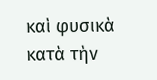καὶ φυσικὰ κατὰ τὴν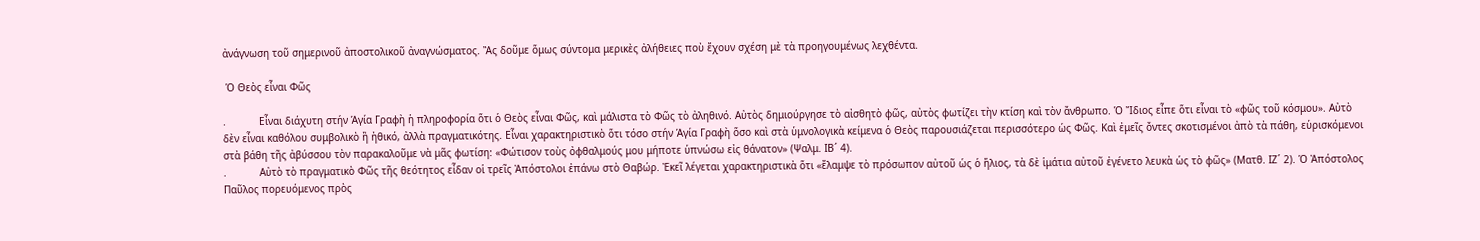ἀνάγνωση τοῦ σημερινοῦ ἀποστολικοῦ ἀναγνώσματος. Ἂς δοῦμε ὅμως σύντομα μερικὲς ἀλήθειες ποὺ ἔχουν σχέση μὲ τὰ προηγουμένως λεχθέντα.

 Ὁ Θεὸς εἶναι Φῶς

.           Εἶναι διάχυτη στήν Ἁγία Γραφὴ ἡ πληροφορία ὅτι ὁ Θεὸς εἶναι Φῶς, καὶ μάλιστα τὸ Φῶς τὸ ἀληθινό. Αὐτὸς δημιούργησε τὸ αἰσθητὸ φῶς, αὐτὸς φωτίζει τὴν κτίση καὶ τὸν ἄνθρωπο. Ὁ Ἴδιος εἶπε ὅτι εἶναι τὸ «φῶς τοῦ κόσμου». Αὐτὸ δὲν εἶναι καθόλου συμβολικὸ ἢ ἠθικό, ἀλλὰ πραγματικότης. Εἶναι χαρακτηριστικὸ ὅτι τόσο στήν Ἁγία Γραφὴ ὅσο καὶ στὰ ὑμνολογικὰ κείμενα ὁ Θεὸς παρουσιάζεται περισσότερο ὡς Φῶς. Καὶ ἐμεῖς ὄντες σκοτισμένοι ἀπὸ τὰ πάθη, εὑρισκόμενοι στὰ βάθη τῆς ἀβύσσου τὸν παρακαλοῦμε νὰ μᾶς φωτίση: «Φώτισον τοὺς ὀφθαλμούς μου μήποτε ὑπνώσω εἰς θάνατον» (Ψαλμ. ΙΒ´ 4).
.           Αὐτὸ τὸ πραγματικὸ Φῶς τῆς θεότητος εἶδαν οἱ τρεῖς Ἀπόστολοι ἐπάνω στὸ Θαβώρ. Ἐκεῖ λέγεται χαρακτηριστικὰ ὅτι «ἔλαμψε τὸ πρόσωπον αὐτοῦ ὡς ὁ ἥλιος, τὰ δὲ ἱμάτια αὐτοῦ ἐγένετο λευκὰ ὡς τὸ φῶς» (Ματθ. ΙΖ´ 2). Ὁ Ἀπόστολος Παῦλος πορευόμενος πρὸς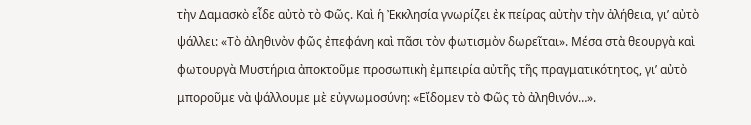τὴν Δαμασκὸ εἶδε αὐτὸ τὸ Φῶς. Καὶ ἡ Ἐκκλησία γνωρίζει ἐκ πείρας αὐτὴν τὴν ἀλήθεια, γι’ αὐτὸ ψάλλει: «Τὸ ἀληθινὸν φῶς ἐπεφάνη καὶ πᾶσι τὸν φωτισμὸν δωρεῖται». Μέσα στὰ θεουργὰ καὶ φωτουργὰ Μυστήρια ἀποκτοῦμε προσωπικὴ ἐμπειρία αὐτῆς τῆς πραγματικότητος, γι’ αὐτὸ μποροῦμε νὰ ψάλλουμε μὲ εὐγνωμοσύνη: «Εἴδομεν τὸ Φῶς τὸ ἀληθινόν…».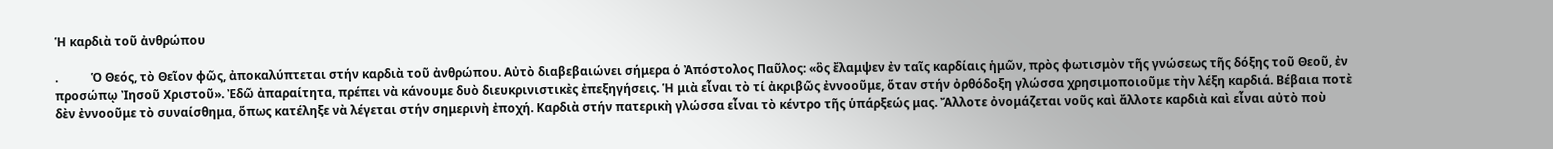Ἡ καρδιὰ τοῦ ἀνθρώπου

.           Ὁ Θεός, τὸ Θεῖον φῶς, ἀποκαλύπτεται στήν καρδιὰ τοῦ ἀνθρώπου. Αὐτὸ διαβεβαιώνει σήμερα ὁ Ἀπόστολος Παῦλος: «ὃς ἔλαμψεν ἐν ταῖς καρδίαις ἡμῶν, πρὸς φωτισμὸν τῆς γνώσεως τῆς δόξης τοῦ Θεοῦ, ἐν προσώπῳ Ἰησοῦ Χριστοῦ». Ἐδῶ ἀπαραίτητα, πρέπει νὰ κάνουμε δυὸ διευκρινιστικὲς ἐπεξηγήσεις. Ἡ μιὰ εἶναι τὸ τί ἀκριβῶς ἐννοοῦμε, ὅταν στήν ὀρθόδοξη γλώσσα χρησιμοποιοῦμε τὴν λέξη καρδιά. Βέβαια ποτὲ δὲν ἐννοοῦμε τὸ συναίσθημα, ὅπως κατέληξε νὰ λέγεται στήν σημερινὴ ἐποχή. Καρδιὰ στήν πατερικὴ γλώσσα εἶναι τὸ κέντρο τῆς ὑπάρξεώς μας. Ἄλλοτε ὀνομάζεται νοῦς καὶ ἄλλοτε καρδιὰ καὶ εἶναι αὐτὸ ποὺ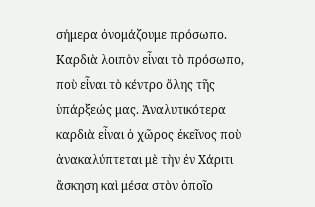σήμερα ὀνομάζουμε πρόσωπο. Καρδιὰ λοιπὸν εἶναι τὸ πρόσωπο, ποὺ εἶναι τὸ κέντρο ὅλης τῆς ὑπάρξεώς μας. Ἀναλυτικότερα καρδιὰ εἶναι ὁ χῶρος ἐκεῖνος ποὺ ἀνακαλύπτεται μὲ τὴν ἐν Χάριτι ἄσκηση καὶ μέσα στὸν ὁποῖο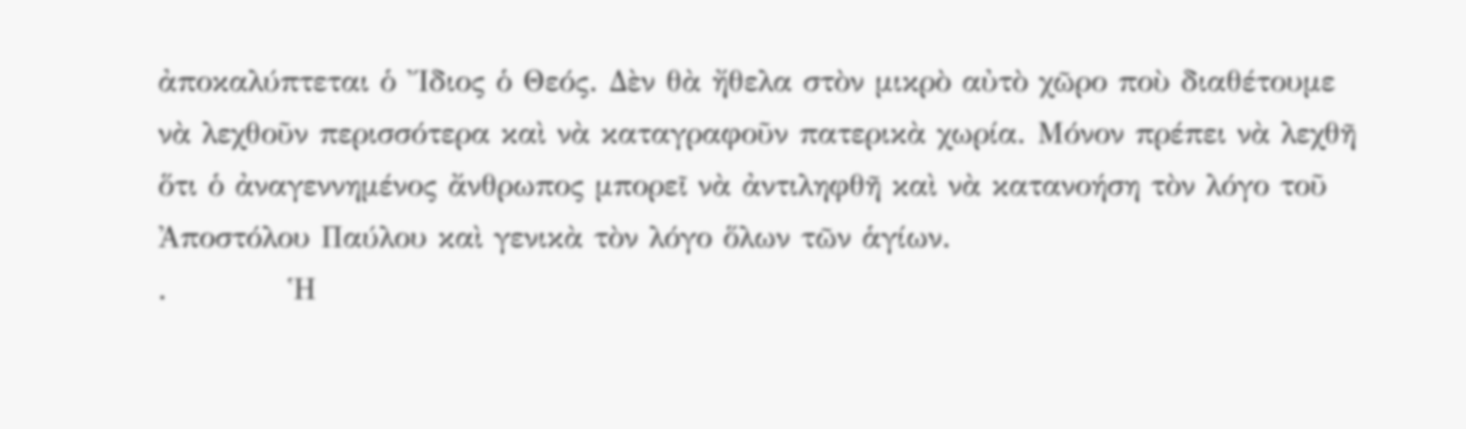ἀποκαλύπτεται ὁ Ἴδιος ὁ Θεός. Δὲν θὰ ἤθελα στὸν μικρὸ αὐτὸ χῶρο ποὺ διαθέτουμε νὰ λεχθοῦν περισσότερα καὶ νὰ καταγραφοῦν πατερικὰ χωρία. Μόνον πρέπει νὰ λεχθῆ ὅτι ὁ ἀναγεννημένος ἄνθρωπος μπορεῖ νὰ ἀντιληφθῆ καὶ νὰ κατανοήση τὸν λόγο τοῦ Ἀποστόλου Παύλου καὶ γενικὰ τὸν λόγο ὅλων τῶν ἁγίων.
.           Ἡ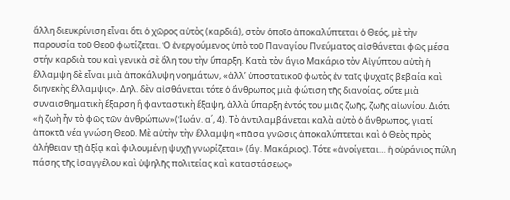ἄλλη διευκρίνιση εἶναι ὅτι ὁ χῶρος αὐτὸς (καρδιά), στὸν ὁποῖο ἀποκαλύπτεται ὁ Θεός, μὲ τὴν παρουσία τοῦ Θεοῦ φωτίζεται. Ὁ ἐνεργούμενος ὑπὸ τοῦ Παναγίου Πνεύματος αἰσθάνεται φῶς μέσα στήν καρδιὰ του καὶ γενικὰ σὲ ὅλη του τὴν ὕπαρξη. Κατὰ τὸν ἅγιο Μακάριο τὸν Αἰγύπτου αὐτὴ ἡ ἔλλαμψη δὲ εἶναι μιὰ ἀποκάλυψη νοημάτων, «ἀλλ’ ὑποστατικοῦ φωτὸς ἐν ταῖς ψυχαῖς βεβαία καὶ διηνεκὴς ἔλλαμψις». Δηλ. δὲν αἰσθάνεται τότε ὁ ἄνθρωπος μιὰ φώτιση τῆς διανοίας, οὔτε μιὰ συναισθηματικὴ ἔξαρση ἢ φανταστικὴ ἔξαψη, ἀλλὰ ὕπαρξη ἐντός του μιᾶς ζωῆς, ζωῆς αἰωνίου. Διότι «ἡ ζωὴ ἦν τὸ φῶς τῶν ἀνθρώπων»(Ἰωάν. α΄, 4). Τὸ ἀντιλαμβάνεται καλὰ αὐτὸ ὁ ἄνθρωπος, γιατί ἀποκτᾶ νέα γνώση Θεοῦ. Μὲ αὐτὴν τὴν ἔλλαμψη «πᾶσα γνῶσις ἀποκαλύπτεται καὶ ὁ Θεὸς πρὸς ἀλήθειαν τῇ ἀξίᾳ καὶ φιλουμένῃ ψυχῇ γνωρίζεται» (ἅγ. Μακάριος). Τότε «ἀνοίγεται… ἡ οὐράνιος πύλη πάσης τῆς ἰσαγγέλου καὶ ὑψηλῆς πολιτείας καὶ καταστάσεως»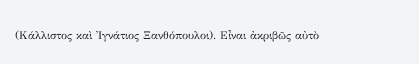(Κάλλιστος καὶ Ἰγνάτιος Ξανθόπουλοι). Εἶναι ἀκριβῶς αὐτὸ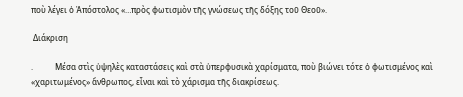ποὺ λέγει ὁ Ἀπόστολος «…πρὸς φωτισμὸν τῆς γνώσεως τῆς δόξης τοῦ Θεοῦ».

 Διάκριση

.           Μέσα στὶς ὑψηλὲς καταστάσεις καὶ στὰ ὑπερφυσικὰ χαρίσματα, ποὺ βιώνει τότε ὁ φωτισμένος καὶ «χαριτωμένος» ἄνθρωπος, εἶναι καὶ τὸ χάρισμα τῆς διακρίσεως.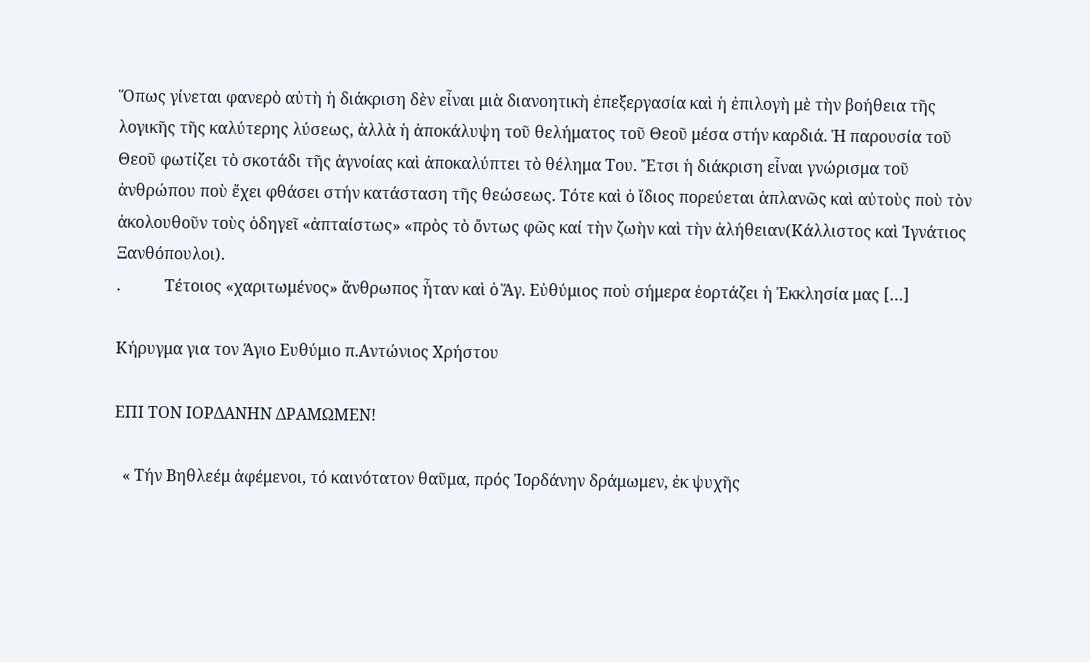Ὅπως γίνεται φανερὸ αὐτὴ ἡ διάκριση δὲν εἶναι μιὰ διανοητικὴ ἐπεξεργασία καὶ ἡ ἐπιλογὴ μὲ τὴν βοήθεια τῆς λογικῆς τῆς καλύτερης λύσεως, ἀλλὰ ἡ ἀποκάλυψη τοῦ θελήματος τοῦ Θεοῦ μέσα στήν καρδιά. Ἡ παρουσία τοῦ Θεοῦ φωτίζει τὸ σκοτάδι τῆς ἀγνοίας καὶ ἀποκαλύπτει τὸ θέλημα Του. Ἔτσι ἡ διάκριση εἶναι γνώρισμα τοῦ ἀνθρώπου ποὺ ἔχει φθάσει στήν κατάσταση τῆς θεώσεως. Τότε καὶ ὁ ἴδιος πορεύεται ἁπλανῶς καὶ αὐτοὺς ποὺ τὸν ἀκολουθοῦν τοὺς ὁδηγεῖ «ἀπταίστως» «πρὸς τὸ ὄντως φῶς καί τὴν ζωὴν καὶ τὴν ἀλήθειαν(Κάλλιστος καὶ Ἰγνάτιος Ξανθόπουλοι).
.           Τέτοιος «χαριτωμένος» ἄνθρωπος ἦταν καὶ ὁ Ἅγ. Εὐθύμιος ποὺ σήμερα ἑορτάζει ἡ Ἐκκλησία μας […]

Κήρυγμα για τον Άγιο Ευθύμιο π.Αντώνιος Χρήστου

ΕΠΙ ΤΟΝ ΙΟΡΔΑΝΗΝ ΔΡΑΜΩΜΕΝ!

  « Τήν Βηθλεέμ ἀφέμενοι, τό καινότατον θαῦμα, πρός Ἰορδάνην δράμωμεν, ἐκ ψυχῆς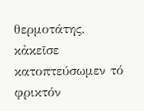θερμοτάτης, κἀκεῖσε κατοπτεύσωμεν τό φρικτόν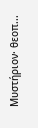Μυστήριον· θεοπ...